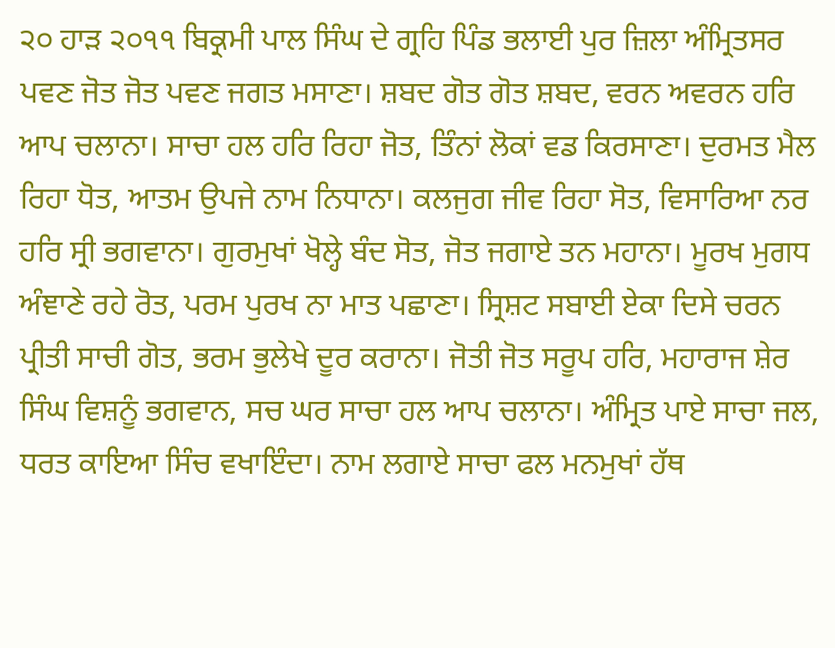੨੦ ਹਾੜ ੨੦੧੧ ਬਿਕ੍ਰਮੀ ਪਾਲ ਸਿੰਘ ਦੇ ਗ੍ਰਹਿ ਪਿੰਡ ਭਲਾਈ ਪੁਰ ਜ਼ਿਲਾ ਅੰਮ੍ਰਿਤਸਰ
ਪਵਣ ਜੋਤ ਜੋਤ ਪਵਣ ਜਗਤ ਮਸਾਣਾ। ਸ਼ਬਦ ਗੋਤ ਗੋਤ ਸ਼ਬਦ, ਵਰਨ ਅਵਰਨ ਹਰਿ ਆਪ ਚਲਾਨਾ। ਸਾਚਾ ਹਲ ਹਰਿ ਰਿਹਾ ਜੋਤ, ਤਿੰਨਾਂ ਲੋਕਾਂ ਵਡ ਕਿਰਸਾਣਾ। ਦੁਰਮਤ ਮੈਲ ਰਿਹਾ ਧੋਤ, ਆਤਮ ਉਪਜੇ ਨਾਮ ਨਿਧਾਨਾ। ਕਲਜੁਗ ਜੀਵ ਰਿਹਾ ਸੋਤ, ਵਿਸਾਰਿਆ ਨਰ ਹਰਿ ਸ੍ਰੀ ਭਗਵਾਨਾ। ਗੁਰਮੁਖਾਂ ਖੋਲ੍ਹੇ ਬੰਦ ਸੋਤ, ਜੋਤ ਜਗਾਏ ਤਨ ਮਹਾਨਾ। ਮੂਰਖ ਮੁਗਧ ਅੰਞਾਣੇ ਰਹੇ ਰੋਤ, ਪਰਮ ਪੁਰਖ ਨਾ ਮਾਤ ਪਛਾਣਾ। ਸ੍ਰਿਸ਼ਟ ਸਬਾਈ ਏਕਾ ਦਿਸੇ ਚਰਨ ਪ੍ਰੀਤੀ ਸਾਚੀ ਗੋਤ, ਭਰਮ ਭੁਲੇਖੇ ਦੂਰ ਕਰਾਨਾ। ਜੋਤੀ ਜੋਤ ਸਰੂਪ ਹਰਿ, ਮਹਾਰਾਜ ਸ਼ੇਰ ਸਿੰਘ ਵਿਸ਼ਨੂੰ ਭਗਵਾਨ, ਸਚ ਘਰ ਸਾਚਾ ਹਲ ਆਪ ਚਲਾਨਾ। ਅੰਮ੍ਰਿਤ ਪਾਏ ਸਾਚਾ ਜਲ, ਧਰਤ ਕਾਇਆ ਸਿੰਚ ਵਖਾਇੰਦਾ। ਨਾਮ ਲਗਾਏ ਸਾਚਾ ਫਲ ਮਨਮੁਖਾਂ ਹੱਥ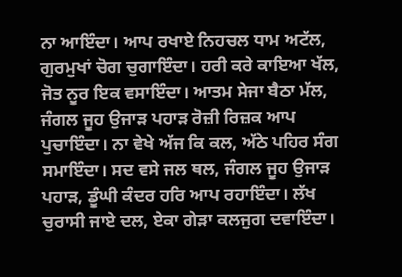ਨਾ ਆਇੰਦਾ। ਆਪ ਰਖਾਏ ਨਿਹਚਲ ਧਾਮ ਅਟੱਲ, ਗੁਰਮੁਖਾਂ ਚੋਗ ਚੁਗਾਇੰਦਾ। ਹਰੀ ਕਰੇ ਕਾਇਆ ਖੱਲ, ਜੋਤ ਨੂਰ ਇਕ ਵਸਾਇੰਦਾ। ਆਤਮ ਸੇਜਾ ਬੈਠਾ ਮੱਲ, ਜੰਗਲ ਜੂਹ ਉਜਾੜ ਪਹਾੜ ਰੋਜ਼ੀ ਰਿਜ਼ਕ ਆਪ ਪੁਚਾਇੰਦਾ। ਨਾ ਵੇਖੇ ਅੱਜ ਕਿ ਕਲ, ਅੱਠੇ ਪਹਿਰ ਸੰਗ ਸਮਾਇੰਦਾ। ਸਦ ਵਸੇ ਜਲ ਥਲ, ਜੰਗਲ ਜੂਹ ਉਜਾੜ ਪਹਾੜ, ਡੂੰਘੀ ਕੰਦਰ ਹਰਿ ਆਪ ਰਹਾਇੰਦਾ। ਲੱਖ ਚੁਰਾਸੀ ਜਾਏ ਦਲ, ਏਕਾ ਗੇੜਾ ਕਲਜੁਗ ਦਵਾਇੰਦਾ।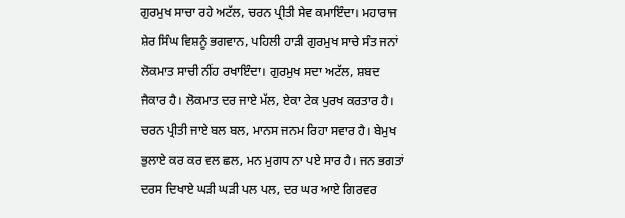ਗੁਰਮੁਖ ਸਾਚਾ ਰਹੇ ਅਟੱਲ, ਚਰਨ ਪ੍ਰੀਤੀ ਸੇਵ ਕਮਾਇੰਦਾ। ਮਹਾਰਾਜ ਸ਼ੇਰ ਸਿੰਘ ਵਿਸ਼ਨੂੰ ਭਗਵਾਨ, ਪਹਿਲੀ ਹਾੜੀ ਗੁਰਮੁਖ ਸਾਚੇ ਸੰਤ ਜਨਾਂ ਲੋਕਮਾਤ ਸਾਚੀ ਨੀਂਹ ਰਖਾਇੰਦਾ। ਗੁਰਮੁਖ ਸਦਾ ਅਟੱਲ, ਸ਼ਬਦ ਜੈਕਾਰ ਹੈ। ਲੋਕਮਾਤ ਦਰ ਜਾਏ ਮੱਲ, ਏਕਾ ਟੇਕ ਪੁਰਖ ਕਰਤਾਰ ਹੈ। ਚਰਨ ਪ੍ਰੀਤੀ ਜਾਏ ਬਲ ਬਲ, ਮਾਨਸ ਜਨਮ ਰਿਹਾ ਸਵਾਰ ਹੈ। ਬੇਮੁਖ ਭੁਲਾਏ ਕਰ ਕਰ ਵਲ ਛਲ, ਮਨ ਮੁਗਧ ਨਾ ਪਏ ਸਾਰ ਹੈ। ਜਨ ਭਗਤਾਂ ਦਰਸ ਦਿਖਾਏ ਘੜੀ ਘੜੀ ਪਲ ਪਲ, ਦਰ ਘਰ ਆਏ ਗਿਰਵਰ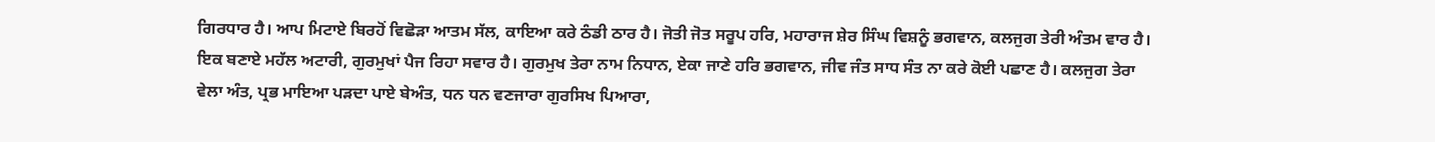ਗਿਰਧਾਰ ਹੈ। ਆਪ ਮਿਟਾਏ ਬਿਰਹੋਂ ਵਿਛੋੜਾ ਆਤਮ ਸੱਲ, ਕਾਇਆ ਕਰੇ ਠੰਡੀ ਠਾਰ ਹੈ। ਜੋਤੀ ਜੋਤ ਸਰੂਪ ਹਰਿ, ਮਹਾਰਾਜ ਸ਼ੇਰ ਸਿੰਘ ਵਿਸ਼ਨੂੰ ਭਗਵਾਨ, ਕਲਜੁਗ ਤੇਰੀ ਅੰਤਮ ਵਾਰ ਹੈ। ਇਕ ਬਣਾਏ ਮਹੱਲ ਅਟਾਰੀ, ਗੁਰਮੁਖਾਂ ਪੈਜ ਰਿਹਾ ਸਵਾਰ ਹੈ। ਗੁਰਮੁਖ ਤੇਰਾ ਨਾਮ ਨਿਧਾਨ, ਏਕਾ ਜਾਣੇ ਹਰਿ ਭਗਵਾਨ, ਜੀਵ ਜੰਤ ਸਾਧ ਸੰਤ ਨਾ ਕਰੇ ਕੋਈ ਪਛਾਣ ਹੈ। ਕਲਜੁਗ ਤੇਰਾ ਵੇਲਾ ਅੰਤ, ਪ੍ਰਭ ਮਾਇਆ ਪੜਦਾ ਪਾਏ ਬੇਅੰਤ, ਧਨ ਧਨ ਵਣਜਾਰਾ ਗੁਰਸਿਖ ਪਿਆਰਾ,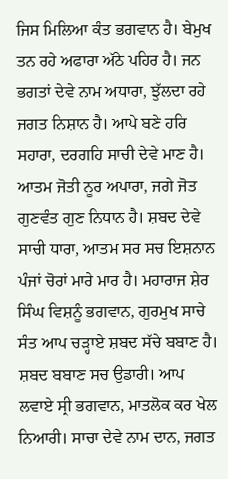ਜਿਸ ਮਿਲਿਆ ਕੰਤ ਭਗਵਾਨ ਹੈ। ਬੇਮੁਖ ਤਨ ਰਹੇ ਅਫਾਰਾ ਅੱਠੇ ਪਹਿਰ ਹੈ। ਜਨ ਭਗਤਾਂ ਦੇਵੇ ਨਾਮ ਅਧਾਰਾ, ਝੁੱਲਦਾ ਰਹੇ ਜਗਤ ਨਿਸ਼ਾਨ ਹੈ। ਆਪੇ ਬਣੇ ਹਰਿ ਸਹਾਰਾ, ਦਰਗਹਿ ਸਾਚੀ ਦੇਵੇ ਮਾਣ ਹੈ। ਆਤਮ ਜੋਤੀ ਨੂਰ ਅਪਾਰਾ, ਜਗੇ ਜੋਤ ਗੁਣਵੰਤ ਗੁਣ ਨਿਧਾਨ ਹੈ। ਸ਼ਬਦ ਦੇਵੇ ਸਾਚੀ ਧਾਰਾ, ਆਤਮ ਸਰ ਸਚ ਇਸ਼ਨਾਨ ਪੰਜਾਂ ਚੋਰਾਂ ਮਾਰੇ ਮਾਰ ਹੈ। ਮਹਾਰਾਜ ਸ਼ੇਰ ਸਿੰਘ ਵਿਸ਼ਨੂੰ ਭਗਵਾਨ, ਗੁਰਮੁਖ ਸਾਚੇ ਸੰਤ ਆਪ ਚੜ੍ਹਾਏ ਸ਼ਬਦ ਸੱਚੇ ਬਬਾਣ ਹੈ। ਸ਼ਬਦ ਬਬਾਣ ਸਚ ਉਡਾਰੀ। ਆਪ ਲਵਾਏ ਸ੍ਰੀ ਭਗਵਾਨ, ਮਾਤਲੋਕ ਕਰ ਖੇਲ ਨਿਆਰੀ। ਸਾਚਾ ਦੇਵੇ ਨਾਮ ਦਾਨ, ਜਗਤ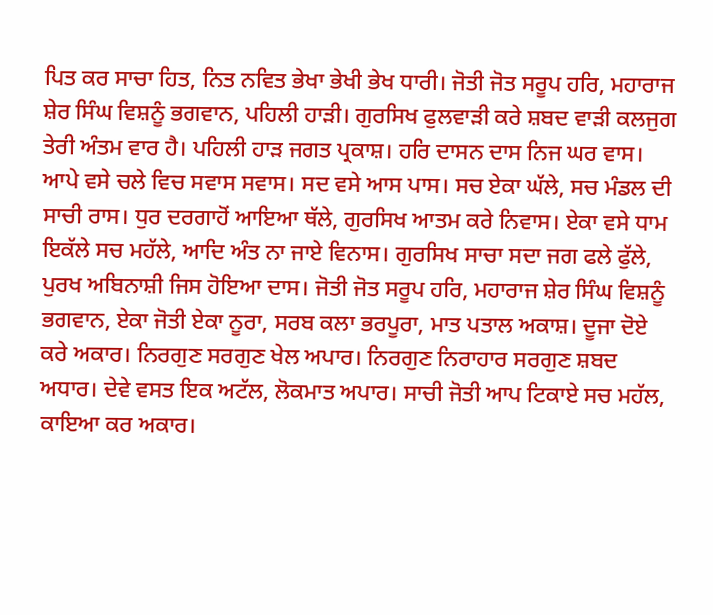ਪਿਤ ਕਰ ਸਾਚਾ ਹਿਤ, ਨਿਤ ਨਵਿਤ ਭੇਖਾ ਭੇਖੀ ਭੇਖ ਧਾਰੀ। ਜੋਤੀ ਜੋਤ ਸਰੂਪ ਹਰਿ, ਮਹਾਰਾਜ ਸ਼ੇਰ ਸਿੰਘ ਵਿਸ਼ਨੂੰ ਭਗਵਾਨ, ਪਹਿਲੀ ਹਾੜੀ। ਗੁਰਸਿਖ ਫੁਲਵਾੜੀ ਕਰੇ ਸ਼ਬਦ ਵਾੜੀ ਕਲਜੁਗ ਤੇਰੀ ਅੰਤਮ ਵਾਰ ਹੈ। ਪਹਿਲੀ ਹਾੜ ਜਗਤ ਪ੍ਰਕਾਸ਼। ਹਰਿ ਦਾਸਨ ਦਾਸ ਨਿਜ ਘਰ ਵਾਸ। ਆਪੇ ਵਸੇ ਚਲੇ ਵਿਚ ਸਵਾਸ ਸਵਾਸ। ਸਦ ਵਸੇ ਆਸ ਪਾਸ। ਸਚ ਏਕਾ ਘੱਲੇ, ਸਚ ਮੰਡਲ ਦੀ ਸਾਚੀ ਰਾਸ। ਧੁਰ ਦਰਗਾਹੋਂ ਆਇਆ ਥੱਲੇ, ਗੁਰਸਿਖ ਆਤਮ ਕਰੇ ਨਿਵਾਸ। ਏਕਾ ਵਸੇ ਧਾਮ ਇਕੱਲੇ ਸਚ ਮਹੱਲੇ, ਆਦਿ ਅੰਤ ਨਾ ਜਾਏ ਵਿਨਾਸ। ਗੁਰਸਿਖ ਸਾਚਾ ਸਦਾ ਜਗ ਫਲੇ ਫੁੱਲੇ, ਪੁਰਖ ਅਬਿਨਾਸ਼ੀ ਜਿਸ ਹੋਇਆ ਦਾਸ। ਜੋਤੀ ਜੋਤ ਸਰੂਪ ਹਰਿ, ਮਹਾਰਾਜ ਸ਼ੇਰ ਸਿੰਘ ਵਿਸ਼ਨੂੰ ਭਗਵਾਨ, ਏਕਾ ਜੋਤੀ ਏਕਾ ਨੂਰਾ, ਸਰਬ ਕਲਾ ਭਰਪੂਰਾ, ਮਾਤ ਪਤਾਲ ਅਕਾਸ਼। ਦੂਜਾ ਦੋਏ ਕਰੇ ਅਕਾਰ। ਨਿਰਗੁਣ ਸਰਗੁਣ ਖੇਲ ਅਪਾਰ। ਨਿਰਗੁਣ ਨਿਰਾਹਾਰ ਸਰਗੁਣ ਸ਼ਬਦ ਅਧਾਰ। ਦੇਵੇ ਵਸਤ ਇਕ ਅਟੱਲ, ਲੋਕਮਾਤ ਅਪਾਰ। ਸਾਚੀ ਜੋਤੀ ਆਪ ਟਿਕਾਏ ਸਚ ਮਹੱਲ, ਕਾਇਆ ਕਰ ਅਕਾਰ।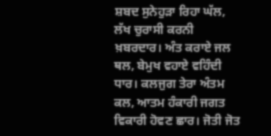ਸ਼ਬਦ ਸੁਨੇਹੁੜਾ ਰਿਹਾ ਘੱਲ, ਲੱਖ ਚੁਰਾਸੀ ਕਰਨੀ ਖ਼ਬਰਦਾਰ। ਅੰਤ ਕਰਾਏ ਜਲ ਥਲ, ਬੇਮੁਖ ਵਹਾਏ ਵਹਿੰਦੀ ਧਾਰ। ਕਲਜੁਗ ਤੇਰਾ ਅੰਤਮ ਕਲ, ਆਤਮ ਹੰਕਾਰੀ ਜਗਤ ਵਿਕਾਰੀ ਹੋਵਣ ਛਾਰ। ਜੋਤੀ ਜੋਤ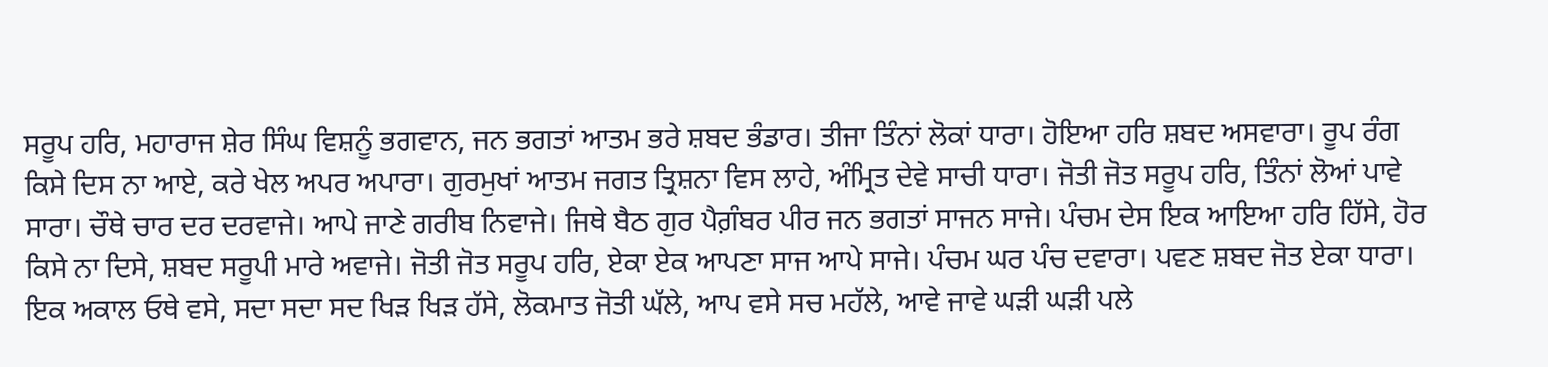ਸਰੂਪ ਹਰਿ, ਮਹਾਰਾਜ ਸ਼ੇਰ ਸਿੰਘ ਵਿਸ਼ਨੂੰ ਭਗਵਾਨ, ਜਨ ਭਗਤਾਂ ਆਤਮ ਭਰੇ ਸ਼ਬਦ ਭੰਡਾਰ। ਤੀਜਾ ਤਿੰਨਾਂ ਲੋਕਾਂ ਧਾਰਾ। ਹੋਇਆ ਹਰਿ ਸ਼ਬਦ ਅਸਵਾਰਾ। ਰੂਪ ਰੰਗ ਕਿਸੇ ਦਿਸ ਨਾ ਆਏ, ਕਰੇ ਖੇਲ ਅਪਰ ਅਪਾਰਾ। ਗੁਰਮੁਖਾਂ ਆਤਮ ਜਗਤ ਤ੍ਰਿਸ਼ਨਾ ਵਿਸ ਲਾਹੇ, ਅੰਮ੍ਰਿਤ ਦੇਵੇ ਸਾਚੀ ਧਾਰਾ। ਜੋਤੀ ਜੋਤ ਸਰੂਪ ਹਰਿ, ਤਿੰਨਾਂ ਲੋਆਂ ਪਾਵੇ ਸਾਰਾ। ਚੌਥੇ ਚਾਰ ਦਰ ਦਰਵਾਜੇ। ਆਪੇ ਜਾਣੇ ਗਰੀਬ ਨਿਵਾਜੇ। ਜਿਥੇ ਬੈਠ ਗੁਰ ਪੈਗ਼ੰਬਰ ਪੀਰ ਜਨ ਭਗਤਾਂ ਸਾਜਨ ਸਾਜੇ। ਪੰਚਮ ਦੇਸ ਇਕ ਆਇਆ ਹਰਿ ਹਿੱਸੇ, ਹੋਰ ਕਿਸੇ ਨਾ ਦਿਸੇ, ਸ਼ਬਦ ਸਰੂਪੀ ਮਾਰੇ ਅਵਾਜੇ। ਜੋਤੀ ਜੋਤ ਸਰੂਪ ਹਰਿ, ਏਕਾ ਏਕ ਆਪਣਾ ਸਾਜ ਆਪੇ ਸਾਜੇ। ਪੰਚਮ ਘਰ ਪੰਚ ਦਵਾਰਾ। ਪਵਣ ਸ਼ਬਦ ਜੋਤ ਏਕਾ ਧਾਰਾ। ਇਕ ਅਕਾਲ ਓਥੇ ਵਸੇ, ਸਦਾ ਸਦਾ ਸਦ ਖਿੜ ਖਿੜ ਹੱਸੇ, ਲੋਕਮਾਤ ਜੋਤੀ ਘੱਲੇ, ਆਪ ਵਸੇ ਸਚ ਮਹੱਲੇ, ਆਵੇ ਜਾਵੇ ਘੜੀ ਘੜੀ ਪਲੇ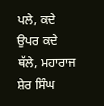ਪਲੇ, ਕਦੇ ਉਪਰ ਕਦੇ ਥੱਲੇ, ਮਹਾਰਾਜ ਸ਼ੇਰ ਸਿੰਘ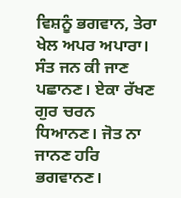ਵਿਸ਼ਨੂੰ ਭਗਵਾਨ, ਤੇਰਾ ਖੇਲ ਅਪਰ ਅਪਾਰਾ। ਸੰਤ ਜਨ ਕੀ ਜਾਣ ਪਛਾਨਣ। ਏਕਾ ਰੱਖਣ ਗੁਰ ਚਰਨ ਧਿਆਨਣ। ਜੋਤ ਨਾ ਜਾਨਣ ਹਰਿ ਭਗਵਾਨਣ।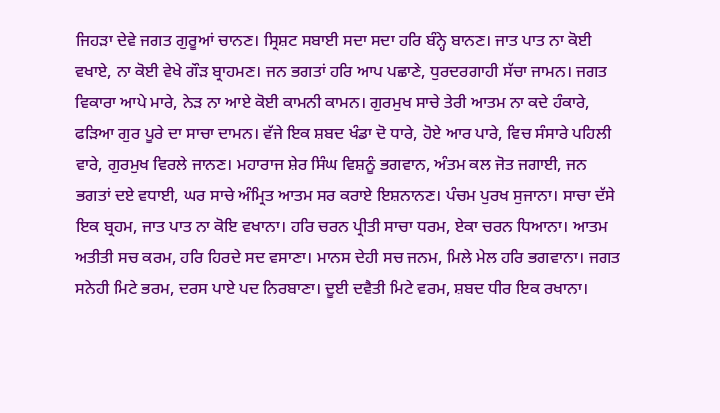ਜਿਹੜਾ ਦੇਵੇ ਜਗਤ ਗੁਰੂਆਂ ਚਾਨਣ। ਸ੍ਰਿਸ਼ਟ ਸਬਾਈ ਸਦਾ ਸਦਾ ਹਰਿ ਬੰਨ੍ਹੇ ਬਾਨਣ। ਜਾਤ ਪਾਤ ਨਾ ਕੋਈ ਵਖਾਏ, ਨਾ ਕੋਈ ਵੇਖੇ ਗੌੜ ਬ੍ਰਾਹਮਣ। ਜਨ ਭਗਤਾਂ ਹਰਿ ਆਪ ਪਛਾਣੇ, ਧੁਰਦਰਗਾਹੀ ਸੱਚਾ ਜਾਮਨ। ਜਗਤ ਵਿਕਾਰਾ ਆਪੇ ਮਾਰੇ, ਨੇੜ ਨਾ ਆਏ ਕੋਈ ਕਾਮਨੀ ਕਾਮਨ। ਗੁਰਮੁਖ ਸਾਚੇ ਤੇਰੀ ਆਤਮ ਨਾ ਕਦੇ ਹੰਕਾਰੇ, ਫੜਿਆ ਗੁਰ ਪੂਰੇ ਦਾ ਸਾਚਾ ਦਾਮਨ। ਵੱਜੇ ਇਕ ਸ਼ਬਦ ਖੰਡਾ ਦੋ ਧਾਰੇ, ਹੋਏ ਆਰ ਪਾਰੇ, ਵਿਚ ਸੰਸਾਰੇ ਪਹਿਲੀ ਵਾਰੇ, ਗੁਰਮੁਖ ਵਿਰਲੇ ਜਾਨਣ। ਮਹਾਰਾਜ ਸ਼ੇਰ ਸਿੰਘ ਵਿਸ਼ਨੂੰ ਭਗਵਾਨ, ਅੰਤਮ ਕਲ ਜੋਤ ਜਗਾਈ, ਜਨ ਭਗਤਾਂ ਦਏ ਵਧਾਈ, ਘਰ ਸਾਚੇ ਅੰਮ੍ਰਿਤ ਆਤਮ ਸਰ ਕਰਾਏ ਇਸ਼ਨਾਨਣ। ਪੰਚਮ ਪੁਰਖ ਸੁਜਾਨਾ। ਸਾਚਾ ਦੱਸੇ ਇਕ ਬ੍ਰਹਮ, ਜਾਤ ਪਾਤ ਨਾ ਕੋਇ ਵਖਾਨਾ। ਹਰਿ ਚਰਨ ਪ੍ਰੀਤੀ ਸਾਚਾ ਧਰਮ, ਏਕਾ ਚਰਨ ਧਿਆਨਾ। ਆਤਮ ਅਤੀਤੀ ਸਚ ਕਰਮ, ਹਰਿ ਹਿਰਦੇ ਸਦ ਵਸਾਣਾ। ਮਾਨਸ ਦੇਹੀ ਸਚ ਜਨਮ, ਮਿਲੇ ਮੇਲ ਹਰਿ ਭਗਵਾਨਾ। ਜਗਤ ਸਨੇਹੀ ਮਿਟੇ ਭਰਮ, ਦਰਸ ਪਾਏ ਪਦ ਨਿਰਬਾਣਾ। ਦੂਈ ਦਵੈਤੀ ਮਿਟੇ ਵਰਮ, ਸ਼ਬਦ ਧੀਰ ਇਕ ਰਖਾਨਾ।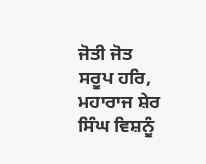ਜੋਤੀ ਜੋਤ ਸਰੂਪ ਹਰਿ, ਮਹਾਰਾਜ ਸ਼ੇਰ ਸਿੰਘ ਵਿਸ਼ਨੂੰ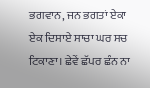ਭਗਵਾਨ, ਜਨ ਭਗਤਾਂ ਏਕਾ ਏਕ ਦਿਸਾਏ ਸਾਚਾ ਘਰ ਸਚ ਟਿਕਾਣਾ। ਛੇਵੇਂ ਛੱਪਰ ਛੰਨ ਨਾ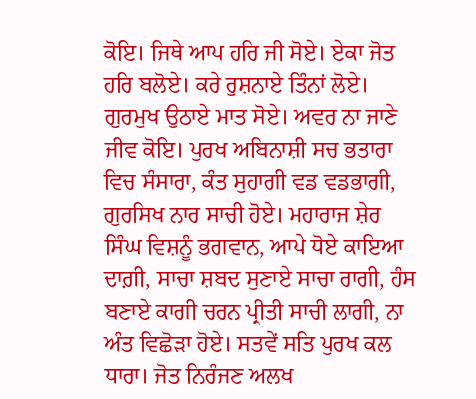ਕੋਇ। ਜਿਥੇ ਆਪ ਹਰਿ ਜੀ ਸੋਏ। ਏਕਾ ਜੋਤ ਹਰਿ ਬਲੋਏ। ਕਰੇ ਰੁਸ਼ਨਾਏ ਤਿੰਨਾਂ ਲੋਏ। ਗੁਰਮੁਖ ਉਠਾਏ ਮਾਤ ਸੋਏ। ਅਵਰ ਨਾ ਜਾਣੇ ਜੀਵ ਕੋਇ। ਪੁਰਖ ਅਬਿਨਾਸ਼ੀ ਸਚ ਭਤਾਰਾ ਵਿਚ ਸੰਸਾਰਾ, ਕੰਤ ਸੁਹਾਗੀ ਵਡ ਵਡਭਾਗੀ, ਗੁਰਸਿਖ ਨਾਰ ਸਾਚੀ ਹੋਏ। ਮਹਾਰਾਜ ਸ਼ੇਰ ਸਿੰਘ ਵਿਸ਼ਨੂੰ ਭਗਵਾਨ, ਆਪੇ ਧੋਏ ਕਾਇਆ ਦਾਗ਼ੀ, ਸਾਚਾ ਸ਼ਬਦ ਸੁਣਾਏ ਸਾਚਾ ਰਾਗੀ, ਹੰਸ ਬਣਾਏ ਕਾਗੀ ਚਰਨ ਪ੍ਰੀਤੀ ਸਾਚੀ ਲਾਗੀ, ਨਾ ਅੰਤ ਵਿਛੋੜਾ ਹੋਏ। ਸਤਵੇਂ ਸਤਿ ਪੁਰਖ ਕਲ ਧਾਰਾ। ਜੋਤ ਨਿਰੰਜਣ ਅਲਖ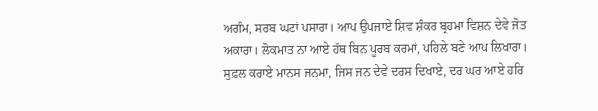ਅਗੰਮ, ਸਰਬ ਘਟਾਂ ਪਸਾਰਾ। ਆਪ ਉਪਜਾਏ ਸ਼ਿਵ ਸ਼ੰਕਰ ਬ੍ਰਹਮਾ ਵਿਸ਼ਨ ਦੇਵੇ ਜੋਤ ਅਕਾਰਾ। ਲੋਕਮਾਤ ਨਾ ਆਏ ਹੱਥ ਬਿਨ ਪੂਰਬ ਕਰਮਾਂ, ਪਹਿਲੇ ਬਣੇ ਆਪ ਲਿਖਾਰਾ। ਸੁਫ਼ਲ ਕਰਾਏ ਮਾਨਸ ਜਨਮਾ, ਜਿਸ ਜਨ ਦੇਵੇ ਦਰਸ ਦਿਖਾਏ, ਦਰ ਘਰ ਆਏ ਹਰਿ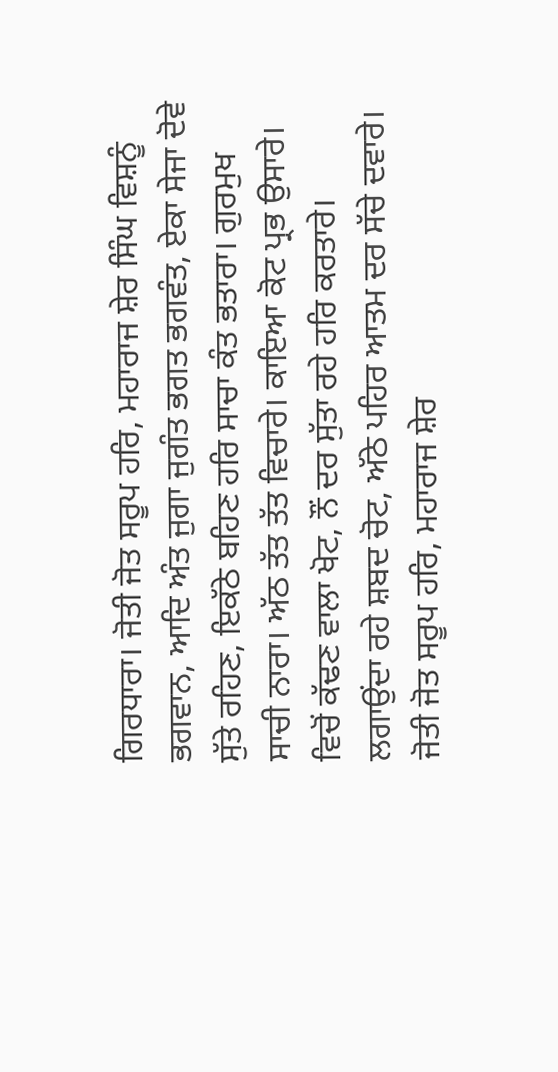ਗਿਰਧਾਰਾ। ਜੋਤੀ ਜੋਤ ਸਰੂਪ ਹਰਿ, ਮਹਾਰਾਜ ਸ਼ੇਰ ਸਿੰਘ ਵਿਸ਼ਨੂੰ ਭਗਵਾਨ, ਆਦਿ ਅੰਤ ਜੁਗਾ ਜੁਗੰਤ ਭਗਤ ਭਗਵੰਤ, ਏਕਾ ਸੇਜਾ ਦੋਵੇ ਸੁੱਤੇ ਰਹਿਣ, ਇਕੱਠੇ ਬਹਿਣ ਹਰਿ ਸਾਚਾ ਕੰਤ ਭਤਾਰਾ। ਗੁਰਮੁਖ ਸਾਚੀ ਨਾਰਾ। ਅੱਠ ਤੱਤ ਤੱਤ ਵਿਚਾਰੇ। ਕਾਇਆ ਕੋਟ ਪ੍ਰਭ ਉਸਾਰੇ। ਵਿਚੋਂ ਕੱਢਣ ਵਾਲਾ ਖੋਟ, ਨੌਂ ਦਰ ਸੁੱਤਾ ਰਹੇ ਹਰਿ ਕਰਤਾਰੇ। ਲਗਾਉਂਦਾ ਰਹੇ ਸ਼ਬਦ ਚੋਟ, ਅੱਠੇ ਪਹਿਰ ਆਤਮ ਦਰ ਸੱਚੇ ਦਵਾਰੇ। ਜੋਤੀ ਜੋਤ ਸਰੂਪ ਹਰਿ, ਮਹਾਰਾਜ ਸ਼ੇਰ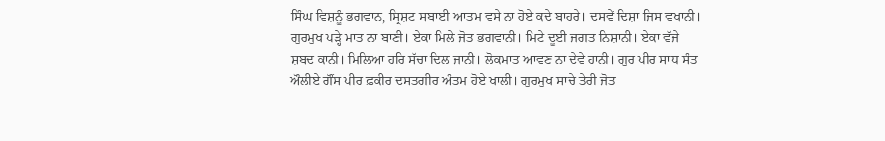ਸਿੰਘ ਵਿਸ਼ਨੂੰ ਭਗਵਾਨ, ਸ੍ਰਿਸ਼ਟ ਸਬਾਈ ਆਤਮ ਵਸੇ ਨਾ ਹੋਏ ਕਦੇ ਬਾਹਰੇ। ਦਸਵੇਂ ਦਿਸ਼ਾ ਜਿਸ ਵਖਾਨੀ। ਗੁਰਮੁਖ ਪੜ੍ਹੇ ਮਾਤ ਨਾ ਬਾਣੀ। ਏਕਾ ਮਿਲੇ ਜੋਤ ਭਗਵਾਨੀ। ਮਿਟੇ ਦੂਈ ਜਗਤ ਨਿਸ਼ਾਨੀ। ਏਕਾ ਵੱਜੇ ਸ਼ਬਦ ਕਾਨੀ। ਮਿਲਿਆ ਹਰਿ ਸੱਚਾ ਦਿਲ ਜਾਨੀ। ਲੋਕਮਾਤ ਆਵਣ ਨਾ ਦੇਵੇ ਹਾਨੀ। ਗੁਰ ਪੀਰ ਸਾਧ ਸੰਤ ਔਲੀਏ ਗੌਂਸ ਪੀਰ ਫ਼ਕੀਰ ਦਸਤਗੀਰ ਅੰਤਮ ਹੋਏ ਖਾਲੀ। ਗੁਰਮੁਖ ਸਾਚੇ ਤੇਰੀ ਜੋਤ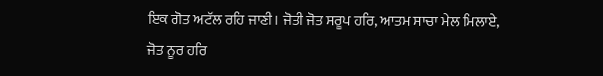ਇਕ ਗੋਤ ਅਟੱਲ ਰਹਿ ਜਾਣੀ। ਜੋਤੀ ਜੋਤ ਸਰੂਪ ਹਰਿ, ਆਤਮ ਸਾਚਾ ਮੇਲ ਮਿਲਾਏ, ਜੋਤ ਨੂਰ ਹਰਿ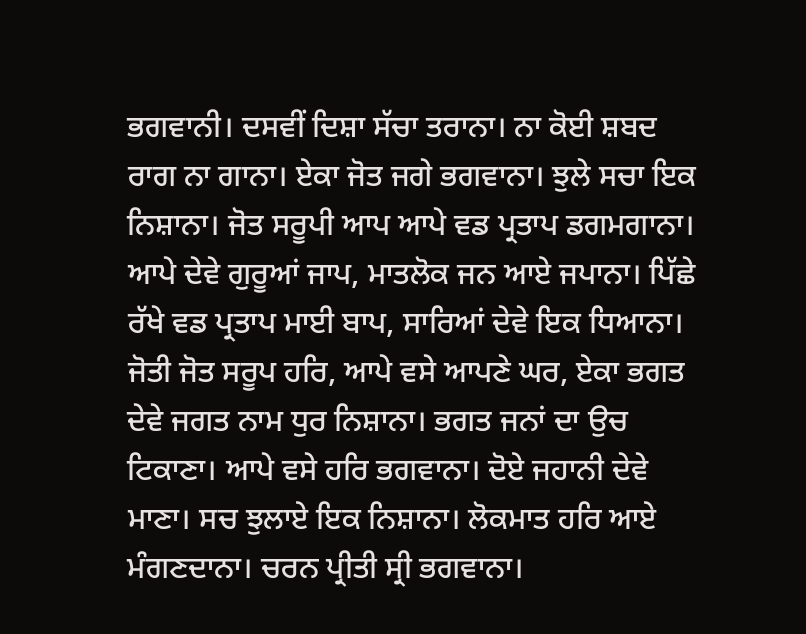ਭਗਵਾਨੀ। ਦਸਵੀਂ ਦਿਸ਼ਾ ਸੱਚਾ ਤਰਾਨਾ। ਨਾ ਕੋਈ ਸ਼ਬਦ ਰਾਗ ਨਾ ਗਾਨਾ। ਏਕਾ ਜੋਤ ਜਗੇ ਭਗਵਾਨਾ। ਝੁਲੇ ਸਚਾ ਇਕ ਨਿਸ਼ਾਨਾ। ਜੋਤ ਸਰੂਪੀ ਆਪ ਆਪੇ ਵਡ ਪ੍ਰਤਾਪ ਡਗਮਗਾਨਾ। ਆਪੇ ਦੇਵੇ ਗੁਰੂਆਂ ਜਾਪ, ਮਾਤਲੋਕ ਜਨ ਆਏ ਜਪਾਨਾ। ਪਿੱਛੇ ਰੱਖੇ ਵਡ ਪ੍ਰਤਾਪ ਮਾਈ ਬਾਪ, ਸਾਰਿਆਂ ਦੇਵੇ ਇਕ ਧਿਆਨਾ। ਜੋਤੀ ਜੋਤ ਸਰੂਪ ਹਰਿ, ਆਪੇ ਵਸੇ ਆਪਣੇ ਘਰ, ਏਕਾ ਭਗਤ ਦੇਵੇ ਜਗਤ ਨਾਮ ਧੁਰ ਨਿਸ਼ਾਨਾ। ਭਗਤ ਜਨਾਂ ਦਾ ਉਚ ਟਿਕਾਣਾ। ਆਪੇ ਵਸੇ ਹਰਿ ਭਗਵਾਨਾ। ਦੋਏ ਜਹਾਨੀ ਦੇਵੇ ਮਾਣਾ। ਸਚ ਝੁਲਾਏ ਇਕ ਨਿਸ਼ਾਨਾ। ਲੋਕਮਾਤ ਹਰਿ ਆਏ ਮੰਗਣਦਾਨਾ। ਚਰਨ ਪ੍ਰੀਤੀ ਸ੍ਰੀ ਭਗਵਾਨਾ।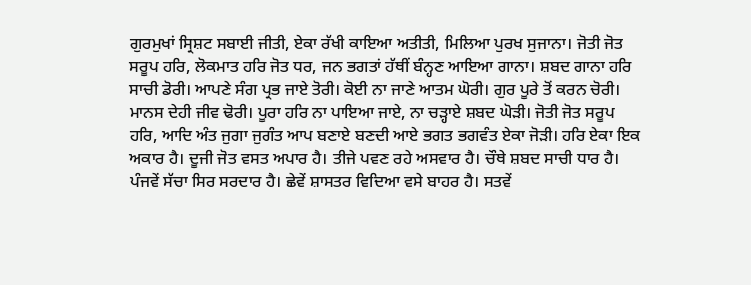ਗੁਰਮੁਖਾਂ ਸ੍ਰਿਸ਼ਟ ਸਬਾਈ ਜੀਤੀ, ਏਕਾ ਰੱਖੀ ਕਾਇਆ ਅਤੀਤੀ, ਮਿਲਿਆ ਪੁਰਖ ਸੁਜਾਨਾ। ਜੋਤੀ ਜੋਤ ਸਰੂਪ ਹਰਿ, ਲੋਕਮਾਤ ਹਰਿ ਜੋਤ ਧਰ, ਜਨ ਭਗਤਾਂ ਹੱਥੀਂ ਬੰਨ੍ਹਣ ਆਇਆ ਗਾਨਾ। ਸ਼ਬਦ ਗਾਨਾ ਹਰਿ ਸਾਚੀ ਡੋਰੀ। ਆਪਣੇ ਸੰਗ ਪ੍ਰਭ ਜਾਏ ਤੋਰੀ। ਕੋਈ ਨਾ ਜਾਣੇ ਆਤਮ ਘੋਰੀ। ਗੁਰ ਪੂਰੇ ਤੋਂ ਕਰਨ ਚੋਰੀ। ਮਾਨਸ ਦੇਹੀ ਜੀਵ ਢੋਰੀ। ਪੂਰਾ ਹਰਿ ਨਾ ਪਾਇਆ ਜਾਏ, ਨਾ ਚੜ੍ਹਾਏ ਸ਼ਬਦ ਘੋੜੀ। ਜੋਤੀ ਜੋਤ ਸਰੂਪ ਹਰਿ, ਆਦਿ ਅੰਤ ਜੁਗਾ ਜੁਗੰਤ ਆਪ ਬਣਾਏ ਬਣਦੀ ਆਏ ਭਗਤ ਭਗਵੰਤ ਏਕਾ ਜੋੜੀ। ਹਰਿ ਏਕਾ ਇਕ ਅਕਾਰ ਹੈ। ਦੂਜੀ ਜੋਤ ਵਸਤ ਅਪਾਰ ਹੈ। ਤੀਜੇ ਪਵਣ ਰਹੇ ਅਸਵਾਰ ਹੈ। ਚੌਥੇ ਸ਼ਬਦ ਸਾਚੀ ਧਾਰ ਹੈ। ਪੰਜਵੇਂ ਸੱਚਾ ਸਿਰ ਸਰਦਾਰ ਹੈ। ਛੇਵੇਂ ਸ਼ਾਸਤਰ ਵਿਦਿਆ ਵਸੇ ਬਾਹਰ ਹੈ। ਸਤਵੇਂ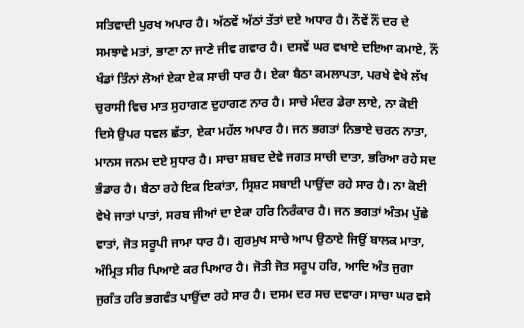ਸਤਿਵਾਦੀ ਪੁਰਖ ਅਪਾਰ ਹੈ। ਅੱਠਵੇਂ ਅੱਠਾਂ ਤੱਤਾਂ ਦਏ ਅਧਾਰ ਹੈ। ਨੌਵੇਂ ਨੌਂ ਦਰ ਦੇ ਸਮਝਾਵੇ ਮਤਾਂ, ਭਾਣਾ ਨਾ ਜਾਣੇ ਜੀਵ ਗਵਾਰ ਹੈ। ਦਸਵੇਂ ਘਰ ਵਖਾਏ ਦਇਆ ਕਮਾਏ, ਨੌਂ ਖੰਡਾਂ ਤਿੰਨਾਂ ਲੋਆਂ ਏਕਾ ਏਕ ਸਾਚੀ ਧਾਰ ਹੈ। ਏਕਾ ਬੈਠਾ ਕਮਲਾਪਤਾ, ਪਰਖੇ ਵੇਖੇ ਲੱਖ ਚੁਰਾਸੀ ਵਿਚ ਮਾਤ ਸੁਹਾਗਣ ਦੁਹਾਗਣ ਨਾਰ ਹੈ। ਸਾਚੇ ਮੰਦਰ ਡੇਰਾ ਲਾਏ, ਨਾ ਕੋਈ ਦਿਸੇ ਉਪਰ ਧਵਲ ਛੱਤਾ, ਏਕਾ ਮਹੱਲ ਅਪਾਰ ਹੈ। ਜਨ ਭਗਤਾਂ ਨਿਭਾਏ ਚਰਨ ਨਾਤਾ, ਮਾਨਸ ਜਨਮ ਦਏ ਸੁਧਾਰ ਹੈ। ਸਾਚਾ ਸ਼ਬਦ ਦੇਵੇ ਜਗਤ ਸਾਚੀ ਦਾਤਾ, ਭਰਿਆ ਰਹੇ ਸਦ ਭੰਡਾਰ ਹੈ। ਬੈਠਾ ਰਹੇ ਇਕ ਇਕਾਂਤਾ, ਸ੍ਰਿਸ਼ਟ ਸਬਾਈ ਪਾਉਂਦਾ ਰਹੇ ਸਾਰ ਹੈ। ਨਾ ਕੋਈ ਵੇਖੇ ਜਾਤਾਂ ਪਾਤਾਂ, ਸਰਬ ਜੀਆਂ ਦਾ ਏਕਾ ਹਰਿ ਨਿਰੰਕਾਰ ਹੈ। ਜਨ ਭਗਤਾਂ ਅੰਤਮ ਪੁੱਛੇ ਵਾਤਾਂ, ਜੋਤ ਸਰੂਪੀ ਜਾਮਾ ਧਾਰ ਹੈ। ਗੁਰਮੁਖ ਸਾਚੇ ਆਪ ਉਠਾਏ ਜਿਉਂ ਬਾਲਕ ਮਾਤਾ, ਅੰਮ੍ਰਿਤ ਸੀਰ ਪਿਆਏ ਕਰ ਪਿਆਰ ਹੈ। ਜੋਤੀ ਜੋਤ ਸਰੂਪ ਹਰਿ, ਆਦਿ ਅੰਤ ਜੁਗਾ ਜੁਗੰਤ ਹਰਿ ਭਗਵੰਤ ਪਾਉਂਦਾ ਰਹੇ ਸਾਰ ਹੈ। ਦਸਮ ਦਰ ਸਚ ਦਵਾਰਾ। ਸਾਚਾ ਘਰ ਵਸੇ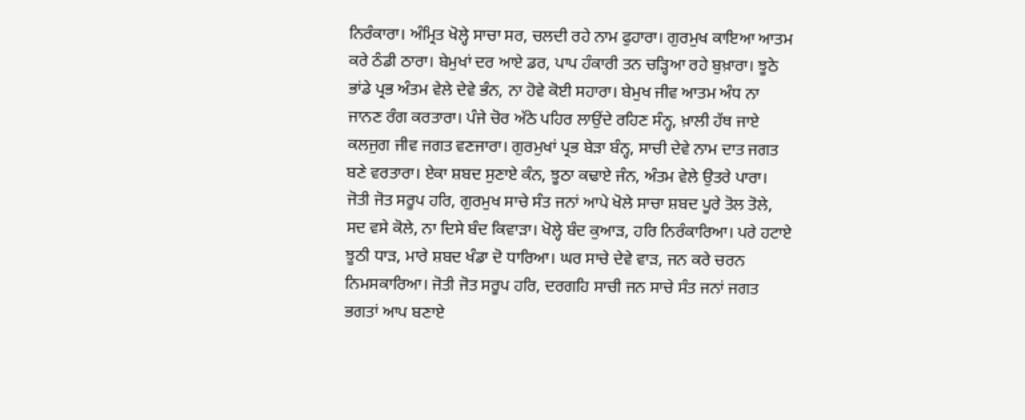ਨਿਰੰਕਾਰਾ। ਅੰਮ੍ਰਿਤ ਖੋਲ੍ਹੇ ਸਾਚਾ ਸਰ, ਚਲਦੀ ਰਹੇ ਨਾਮ ਫੁਹਾਰਾ। ਗੁਰਮੁਖ ਕਾਇਆ ਆਤਮ ਕਰੇ ਠੰਡੀ ਠਾਰਾ। ਬੇਮੁਖਾਂ ਦਰ ਆਏ ਡਰ, ਪਾਪ ਹੰਕਾਰੀ ਤਨ ਚੜ੍ਹਿਆ ਰਹੇ ਬੁਖ਼ਾਰਾ। ਝੂਠੇ ਭਾਂਡੇ ਪ੍ਰਭ ਅੰਤਮ ਵੇਲੇ ਦੇਵੇ ਭੰਨ, ਨਾ ਹੋਵੇ ਕੋਈ ਸਹਾਰਾ। ਬੇਮੁਖ ਜੀਵ ਆਤਮ ਅੰਧ ਨਾ ਜਾਨਣ ਰੰਗ ਕਰਤਾਰਾ। ਪੰਜੇ ਚੋਰ ਅੱਠੇ ਪਹਿਰ ਲਾਉਂਦੇ ਰਹਿਣ ਸੰਨ੍ਹ, ਖ਼ਾਲੀ ਹੱਥ ਜਾਏ ਕਲਜੁਗ ਜੀਵ ਜਗਤ ਵਣਜਾਰਾ। ਗੁਰਮੁਖਾਂ ਪ੍ਰਭ ਬੇੜਾ ਬੰਨ੍ਹ, ਸਾਚੀ ਦੇਵੇ ਨਾਮ ਦਾਤ ਜਗਤ ਬਣੇ ਵਰਤਾਰਾ। ਏਕਾ ਸ਼ਬਦ ਸੁਣਾਏ ਕੰਨ, ਝੂਠਾ ਕਢਾਏ ਜੰਨ, ਅੰਤਮ ਵੇਲੇ ਉਤਰੇ ਪਾਰਾ। ਜੋਤੀ ਜੋਤ ਸਰੂਪ ਹਰਿ, ਗੁਰਮੁਖ ਸਾਚੇ ਸੰਤ ਜਨਾਂ ਆਪੇ ਖੋਲੇ ਸਾਚਾ ਸ਼ਬਦ ਪੂਰੇ ਤੋਲ ਤੋਲੇ, ਸਦ ਵਸੇ ਕੋਲੇ, ਨਾ ਦਿਸੇ ਬੰਦ ਕਿਵਾੜਾ। ਖੋਲ੍ਹੇ ਬੰਦ ਕੁਆੜ, ਹਰਿ ਨਿਰੰਕਾਰਿਆ। ਪਰੇ ਹਟਾਏ ਝੂਠੀ ਧਾੜ, ਮਾਰੇ ਸ਼ਬਦ ਖੰਡਾ ਦੋ ਧਾਰਿਆ। ਘਰ ਸਾਚੇ ਦੇਵੇ ਵਾੜ, ਜਨ ਕਰੇ ਚਰਨ ਨਿਮਸਕਾਰਿਆ। ਜੋਤੀ ਜੋਤ ਸਰੂਪ ਹਰਿ, ਦਰਗਹਿ ਸਾਚੀ ਜਨ ਸਾਚੇ ਸੰਤ ਜਨਾਂ ਜਗਤ ਭਗਤਾਂ ਆਪ ਬਣਾਏ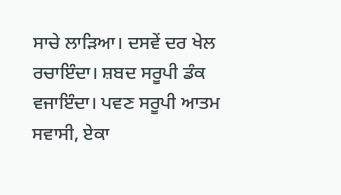ਸਾਚੇ ਲਾੜਿਆ। ਦਸਵੇਂ ਦਰ ਖੇਲ ਰਚਾਇੰਦਾ। ਸ਼ਬਦ ਸਰੂਪੀ ਡੰਕ ਵਜਾਇੰਦਾ। ਪਵਣ ਸਰੂਪੀ ਆਤਮ ਸਵਾਸੀ, ਏਕਾ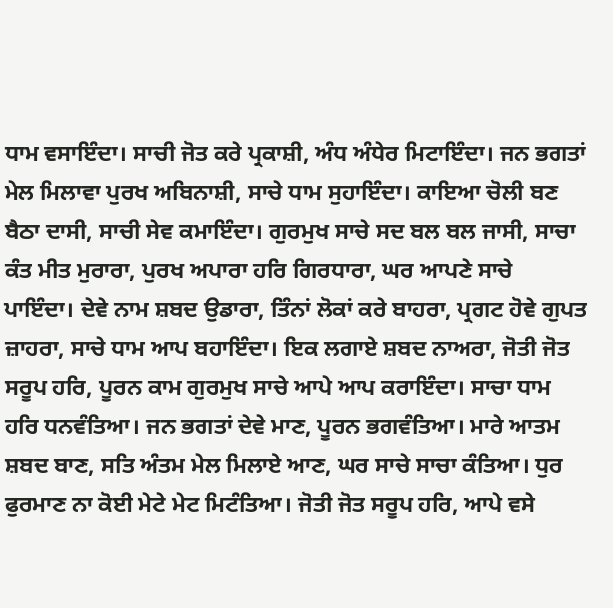ਧਾਮ ਵਸਾਇੰਦਾ। ਸਾਚੀ ਜੋਤ ਕਰੇ ਪ੍ਰਕਾਸ਼ੀ, ਅੰਧ ਅੰਧੇਰ ਮਿਟਾਇੰਦਾ। ਜਨ ਭਗਤਾਂ ਮੇਲ ਮਿਲਾਵਾ ਪੁਰਖ ਅਬਿਨਾਸ਼ੀ, ਸਾਚੇ ਧਾਮ ਸੁਹਾਇੰਦਾ। ਕਾਇਆ ਚੋਲੀ ਬਣ ਬੈਠਾ ਦਾਸੀ, ਸਾਚੀ ਸੇਵ ਕਮਾਇੰਦਾ। ਗੁਰਮੁਖ ਸਾਚੇ ਸਦ ਬਲ ਬਲ ਜਾਸੀ, ਸਾਚਾ ਕੰਤ ਮੀਤ ਮੁਰਾਰਾ, ਪੁਰਖ ਅਪਾਰਾ ਹਰਿ ਗਿਰਧਾਰਾ, ਘਰ ਆਪਣੇ ਸਾਚੇ ਪਾਇੰਦਾ। ਦੇਵੇ ਨਾਮ ਸ਼ਬਦ ਉਡਾਰਾ, ਤਿੰਨਾਂ ਲੋਕਾਂ ਕਰੇ ਬਾਹਰਾ, ਪ੍ਰਗਟ ਹੋਵੇ ਗੁਪਤ ਜ਼ਾਹਰਾ, ਸਾਚੇ ਧਾਮ ਆਪ ਬਹਾਇੰਦਾ। ਇਕ ਲਗਾਏ ਸ਼ਬਦ ਨਾਅਰਾ, ਜੋਤੀ ਜੋਤ ਸਰੂਪ ਹਰਿ, ਪੂਰਨ ਕਾਮ ਗੁਰਮੁਖ ਸਾਚੇ ਆਪੇ ਆਪ ਕਰਾਇੰਦਾ। ਸਾਚਾ ਧਾਮ ਹਰਿ ਧਨਵੰਤਿਆ। ਜਨ ਭਗਤਾਂ ਦੇਵੇ ਮਾਣ, ਪੂਰਨ ਭਗਵੰਤਿਆ। ਮਾਰੇ ਆਤਮ ਸ਼ਬਦ ਬਾਣ, ਸਤਿ ਅੰਤਮ ਮੇਲ ਮਿਲਾਏ ਆਣ, ਘਰ ਸਾਚੇ ਸਾਚਾ ਕੰਤਿਆ। ਧੁਰ ਫੁਰਮਾਣ ਨਾ ਕੋਈ ਮੇਟੇ ਮੇਟ ਮਿਟੰਤਿਆ। ਜੋਤੀ ਜੋਤ ਸਰੂਪ ਹਰਿ, ਆਪੇ ਵਸੇ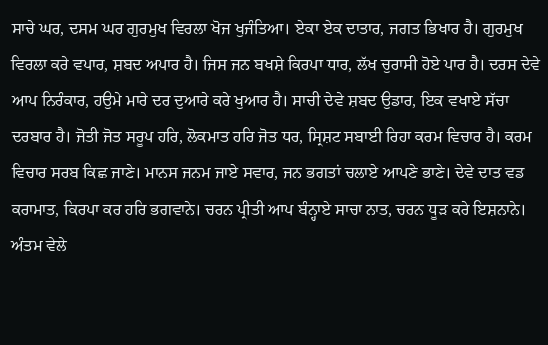ਸਾਚੇ ਘਰ, ਦਸਮ ਘਰ ਗੁਰਮੁਖ ਵਿਰਲਾ ਖੋਜ ਖੁਜੰਤਿਆ। ਏਕਾ ਏਕ ਦਾਤਾਰ, ਜਗਤ ਭਿਖਾਰ ਹੈ। ਗੁਰਮੁਖ ਵਿਰਲਾ ਕਰੇ ਵਪਾਰ, ਸ਼ਬਦ ਅਪਾਰ ਹੈ। ਜਿਸ ਜਨ ਬਖਸ਼ੇ ਕਿਰਪਾ ਧਾਰ, ਲੱਖ ਚੁਰਾਸੀ ਹੋਏ ਪਾਰ ਹੈ। ਦਰਸ ਦੇਵੇ ਆਪ ਨਿਰੰਕਾਰ, ਹਉਮੇ ਮਾਰੇ ਦਰ ਦੁਆਰੇ ਕਰੇ ਖੁਆਰ ਹੈ। ਸਾਚੀ ਦੇਵੇ ਸ਼ਬਦ ਉਡਾਰ, ਇਕ ਵਖਾਏ ਸੱਚਾ ਦਰਬਾਰ ਹੈ। ਜੋਤੀ ਜੋਤ ਸਰੂਪ ਹਰਿ, ਲੋਕਮਾਤ ਹਰਿ ਜੋਤ ਧਰ, ਸ੍ਰਿਸ਼ਟ ਸਬਾਈ ਰਿਹਾ ਕਰਮ ਵਿਚਾਰ ਹੈ। ਕਰਮ ਵਿਚਾਰ ਸਰਬ ਕਿਛ ਜਾਣੇ। ਮਾਨਸ ਜਨਮ ਜਾਏ ਸਵਾਰ, ਜਨ ਭਗਤਾਂ ਚਲਾਏ ਆਪਣੇ ਭਾਣੇ। ਦੇਵੇ ਦਾਤ ਵਡ ਕਰਾਮਾਤ, ਕਿਰਪਾ ਕਰ ਹਰਿ ਭਗਵਾਨੇ। ਚਰਨ ਪ੍ਰੀਤੀ ਆਪ ਬੰਨ੍ਹਾਏ ਸਾਚਾ ਨਾਤ, ਚਰਨ ਧੂੜ ਕਰੇ ਇਸ਼ਨਾਨੇ। ਅੰਤਮ ਵੇਲੇ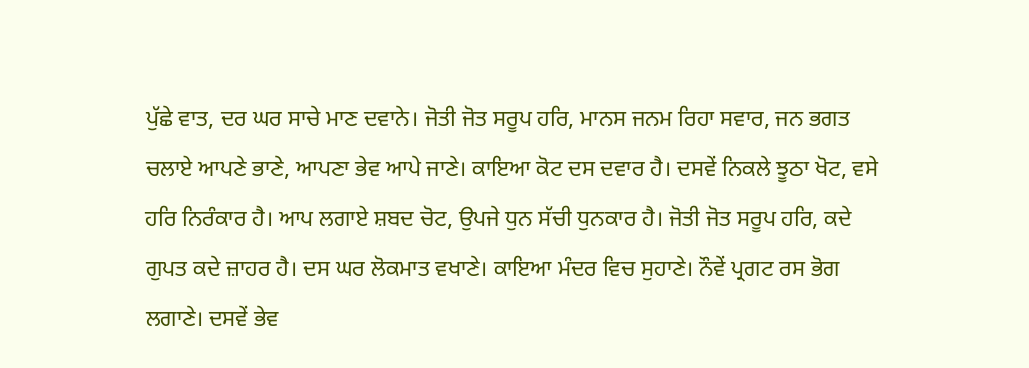ਪੁੱਛੇ ਵਾਤ, ਦਰ ਘਰ ਸਾਚੇ ਮਾਣ ਦਵਾਨੇ। ਜੋਤੀ ਜੋਤ ਸਰੂਪ ਹਰਿ, ਮਾਨਸ ਜਨਮ ਰਿਹਾ ਸਵਾਰ, ਜਨ ਭਗਤ ਚਲਾਏ ਆਪਣੇ ਭਾਣੇ, ਆਪਣਾ ਭੇਵ ਆਪੇ ਜਾਣੇ। ਕਾਇਆ ਕੋਟ ਦਸ ਦਵਾਰ ਹੈ। ਦਸਵੇਂ ਨਿਕਲੇ ਝੂਠਾ ਖੋਟ, ਵਸੇ ਹਰਿ ਨਿਰੰਕਾਰ ਹੈ। ਆਪ ਲਗਾਏ ਸ਼ਬਦ ਚੋਟ, ਉਪਜੇ ਧੁਨ ਸੱਚੀ ਧੁਨਕਾਰ ਹੈ। ਜੋਤੀ ਜੋਤ ਸਰੂਪ ਹਰਿ, ਕਦੇ ਗੁਪਤ ਕਦੇ ਜ਼ਾਹਰ ਹੈ। ਦਸ ਘਰ ਲੋਕਮਾਤ ਵਖਾਣੇ। ਕਾਇਆ ਮੰਦਰ ਵਿਚ ਸੁਹਾਣੇ। ਨੌਵੇਂ ਪ੍ਰਗਟ ਰਸ ਭੋਗ ਲਗਾਣੇ। ਦਸਵੇਂ ਭੇਵ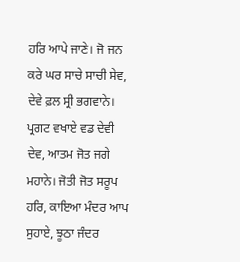ਹਰਿ ਆਪੇ ਜਾਣੇ। ਜੋ ਜਨ ਕਰੇ ਘਰ ਸਾਚੇ ਸਾਚੀ ਸੇਵ, ਦੇਵੇ ਫ਼ਲ ਸ੍ਰੀ ਭਗਵਾਨੇ। ਪ੍ਰਗਟ ਵਖਾਏ ਵਡ ਦੇਵੀ ਦੇਵ, ਆਤਮ ਜੋਤ ਜਗੇ ਮਹਾਨੇ। ਜੋਤੀ ਜੋਤ ਸਰੂਪ ਹਰਿ, ਕਾਇਆ ਮੰਦਰ ਆਪ ਸੁਹਾਏ, ਝੂਠਾ ਜੰਦਰ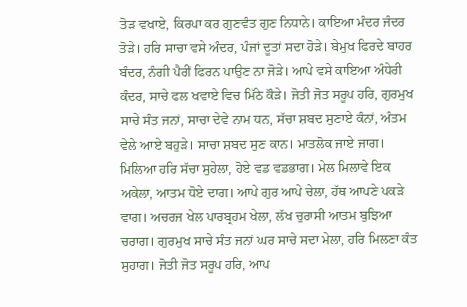ਤੋੜ ਵਖਾਏ, ਕਿਰਪਾ ਕਰ ਗੁਣਵੰਤ ਗੁਣ ਨਿਧਾਨੇ। ਕਾਇਆ ਮੰਦਰ ਜੰਦਰ ਤੋੜੇ। ਹਰਿ ਸਾਚਾ ਵਸੇ ਅੰਦਰ, ਪੰਜਾਂ ਦੂਤਾਂ ਸਦਾ ਹੋੜੇ। ਬੇਮੁਖ ਫਿਰਦੇ ਬਾਹਰ ਬੰਦਰ, ਨੰਗੀ ਪੈਰੀਂ ਫਿਰਨ ਪਾਉਣ ਨਾ ਜੋੜੇ। ਆਪੇ ਵਸੇ ਕਾਇਆ ਅੰਧੇਰੀ ਕੰਦਰ, ਸਾਚੇ ਫਲ ਖਵਾਏ ਵਿਚ ਮਿੱਠੇ ਕੌੜੇ। ਜੋਤੀ ਜੋਤ ਸਰੂਪ ਹਰਿ, ਗੁਰਮੁਖ ਸਾਚੇ ਸੰਤ ਜਨਾਂ, ਸਾਚਾ ਦੇਵੇ ਨਾਮ ਧਨ, ਸੱਚਾ ਸ਼ਬਦ ਸੁਣਾਏ ਕੰਨਾਂ, ਅੰਤਮ ਵੇਲੇ ਆਏ ਬਹੁੜੇ। ਸਾਚਾ ਸ਼ਬਦ ਸੁਣ ਕਾਨ। ਮਾਤਲੋਕ ਜਾਏ ਜਾਗ। ਮਿਲਿਆ ਹਰਿ ਸੱਚਾ ਸੁਹੇਲਾ, ਹੋਏ ਵਡ ਵਡਭਾਗ। ਮੇਲ ਮਿਲਾਵੇ ਇਕ ਅਕੇਲਾ, ਆਤਮ ਧੋਏ ਦਾਗ। ਆਪੇ ਗੁਰ ਆਪੇ ਚੇਲਾ, ਹੱਥ ਆਪਣੇ ਪਕੜੇ ਵਾਗ। ਅਚਰਜ ਖੇਲ ਪਾਰਬ੍ਰਹਮ ਖੇਲਾ, ਲੱਖ ਚੁਰਾਸੀ ਆਤਮ ਬੁਝਿਆ ਚਰਾਗ। ਗੁਰਮੁਖ ਸਾਚੇ ਸੰਤ ਜਨਾਂ ਘਰ ਸਾਚੇ ਸਦਾ ਮੇਲਾ, ਹਰਿ ਮਿਲਣਾ ਕੰਤ ਸੁਹਾਗ। ਜੋਤੀ ਜੋਤ ਸਰੂਪ ਹਰਿ, ਆਪ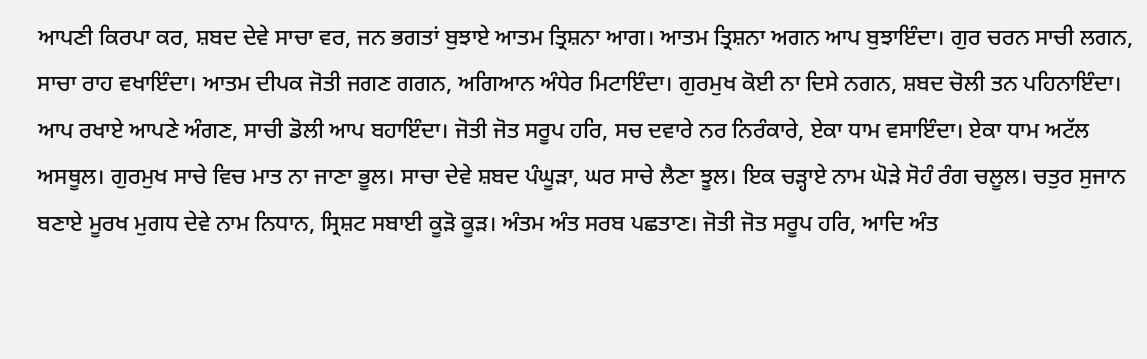ਆਪਣੀ ਕਿਰਪਾ ਕਰ, ਸ਼ਬਦ ਦੇਵੇ ਸਾਚਾ ਵਰ, ਜਨ ਭਗਤਾਂ ਬੁਝਾਏ ਆਤਮ ਤ੍ਰਿਸ਼ਨਾ ਆਗ। ਆਤਮ ਤ੍ਰਿਸ਼ਨਾ ਅਗਨ ਆਪ ਬੁਝਾਇੰਦਾ। ਗੁਰ ਚਰਨ ਸਾਚੀ ਲਗਨ, ਸਾਚਾ ਰਾਹ ਵਖਾਇੰਦਾ। ਆਤਮ ਦੀਪਕ ਜੋਤੀ ਜਗਣ ਗਗਨ, ਅਗਿਆਨ ਅੰਧੇਰ ਮਿਟਾਇੰਦਾ। ਗੁਰਮੁਖ ਕੋਈ ਨਾ ਦਿਸੇ ਨਗਨ, ਸ਼ਬਦ ਚੋਲੀ ਤਨ ਪਹਿਨਾਇੰਦਾ। ਆਪ ਰਖਾਏ ਆਪਣੇ ਅੰਗਣ, ਸਾਚੀ ਡੋਲੀ ਆਪ ਬਹਾਇੰਦਾ। ਜੋਤੀ ਜੋਤ ਸਰੂਪ ਹਰਿ, ਸਚ ਦਵਾਰੇ ਨਰ ਨਿਰੰਕਾਰੇ, ਏਕਾ ਧਾਮ ਵਸਾਇੰਦਾ। ਏਕਾ ਧਾਮ ਅਟੱਲ ਅਸਥੂਲ। ਗੁਰਮੁਖ ਸਾਚੇ ਵਿਚ ਮਾਤ ਨਾ ਜਾਣਾ ਭੂਲ। ਸਾਚਾ ਦੇਵੇ ਸ਼ਬਦ ਪੰਘੂੜਾ, ਘਰ ਸਾਚੇ ਲੈਣਾ ਝੂਲ। ਇਕ ਚੜ੍ਹਾਏ ਨਾਮ ਘੋੜੇ ਸੋਹੰ ਰੰਗ ਚਲੂਲ। ਚਤੁਰ ਸੁਜਾਨ ਬਣਾਏ ਮੂਰਖ ਮੁਗਧ ਦੇਵੇ ਨਾਮ ਨਿਧਾਨ, ਸ੍ਰਿਸ਼ਟ ਸਬਾਈ ਕੂੜੋ ਕੂੜ। ਅੰਤਮ ਅੰਤ ਸਰਬ ਪਛਤਾਣ। ਜੋਤੀ ਜੋਤ ਸਰੂਪ ਹਰਿ, ਆਦਿ ਅੰਤ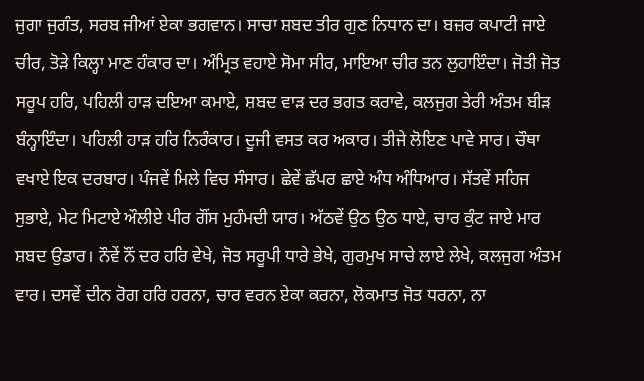ਜੁਗਾ ਜੁਗੰਤ, ਸਰਬ ਜੀਆਂ ਏਕਾ ਭਗਵਾਨ। ਸਾਚਾ ਸ਼ਬਦ ਤੀਰ ਗੁਣ ਨਿਧਾਨ ਦਾ। ਬਜ਼ਰ ਕਪਾਟੀ ਜਾਏ ਚੀਰ, ਤੋੜੇ ਕਿਲ੍ਹਾ ਮਾਣ ਹੰਕਾਰ ਦਾ। ਅੰਮ੍ਰਿਤ ਵਹਾਏ ਸੋਮਾ ਸੀਰ, ਮਾਇਆ ਚੀਰ ਤਨ ਲੁਹਾਇੰਦਾ। ਜੋਤੀ ਜੋਤ ਸਰੂਪ ਹਰਿ, ਪਹਿਲੀ ਹਾੜ ਦਇਆ ਕਮਾਏ, ਸ਼ਬਦ ਵਾੜ ਦਰ ਭਗਤ ਕਰਾਵੇ, ਕਲਜੁਗ ਤੇਰੀ ਅੰਤਮ ਬੀੜ ਬੰਨ੍ਹਾਇੰਦਾ। ਪਹਿਲੀ ਹਾੜ ਹਰਿ ਨਿਰੰਕਾਰ। ਦੂਜੀ ਵਸਤ ਕਰ ਅਕਾਰ। ਤੀਜੇ ਲੋਇਣ ਪਾਵੇ ਸਾਰ। ਚੌਥਾ ਵਖਾਏ ਇਕ ਦਰਬਾਰ। ਪੰਜਵੇਂ ਮਿਲੇ ਵਿਚ ਸੰਸਾਰ। ਛੇਵੇਂ ਛੱਪਰ ਛਾਏ ਅੰਧ ਅੰਧਿਆਰ। ਸੱਤਵੇਂ ਸਹਿਜ ਸੁਭਾਏ, ਮੇਟ ਮਿਟਾਏ ਔਲੀਏ ਪੀਰ ਗੌਂਸ ਮੁਹੰਮਦੀ ਯਾਰ। ਅੱਠਵੇਂ ਉਠ ਉਠ ਧਾਏ, ਚਾਰ ਕੁੰਟ ਜਾਏ ਮਾਰ ਸ਼ਬਦ ਉਡਾਰ। ਨੌਵੇਂ ਨੌਂ ਦਰ ਹਰਿ ਵੇਖੇ, ਜੋਤ ਸਰੂਪੀ ਧਾਰੇ ਭੇਖੇ, ਗੁਰਮੁਖ ਸਾਚੇ ਲਾਏ ਲੇਖੇ, ਕਲਜੁਗ ਅੰਤਮ ਵਾਰ। ਦਸਵੇਂ ਦੀਨ ਰੋਗ ਹਰਿ ਹਰਨਾ, ਚਾਰ ਵਰਨ ਏਕਾ ਕਰਨਾ, ਲੋਕਮਾਤ ਜੋਤ ਧਰਨਾ, ਨਾ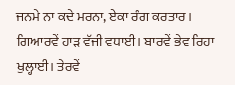ਜਨਮੇ ਨਾ ਕਦੇ ਮਰਨਾ, ਏਕਾ ਰੰਗ ਕਰਤਾਰ। ਗਿਆਰਵੇਂ ਹਾੜ ਵੱਜੀ ਵਧਾਈ। ਬਾਰਵੇਂ ਭੇਵ ਰਿਹਾ ਖੁਲ੍ਹਾਈ। ਤੇਰਵੇਂ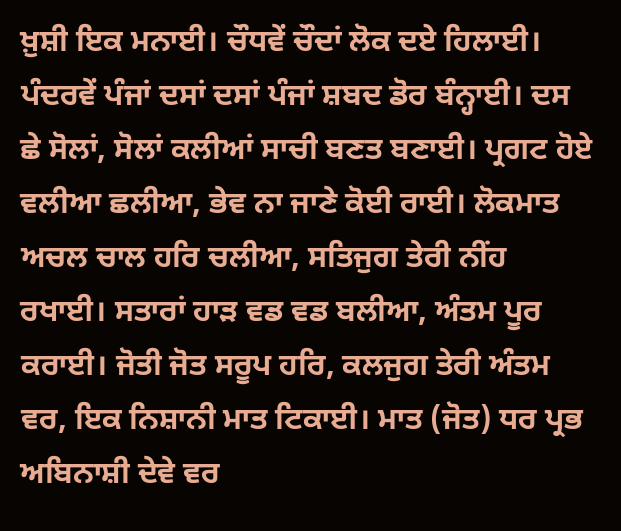ਖ਼ੁਸ਼ੀ ਇਕ ਮਨਾਈ। ਚੌਧਵੇਂ ਚੌਦਾਂ ਲੋਕ ਦਏ ਹਿਲਾਈ। ਪੰਦਰਵੇਂ ਪੰਜਾਂ ਦਸਾਂ ਦਸਾਂ ਪੰਜਾਂ ਸ਼ਬਦ ਡੋਰ ਬੰਨ੍ਹਾਈ। ਦਸ ਛੇ ਸੋਲਾਂ, ਸੋਲਾਂ ਕਲੀਆਂ ਸਾਚੀ ਬਣਤ ਬਣਾਈ। ਪ੍ਰਗਟ ਹੋਏ ਵਲੀਆ ਛਲੀਆ, ਭੇਵ ਨਾ ਜਾਣੇ ਕੋਈ ਰਾਈ। ਲੋਕਮਾਤ ਅਚਲ ਚਾਲ ਹਰਿ ਚਲੀਆ, ਸਤਿਜੁਗ ਤੇਰੀ ਨੀਂਹ ਰਖਾਈ। ਸਤਾਰਾਂ ਹਾੜ ਵਡ ਵਡ ਬਲੀਆ, ਅੰਤਮ ਪੂਰ ਕਰਾਈ। ਜੋਤੀ ਜੋਤ ਸਰੂਪ ਹਰਿ, ਕਲਜੁਗ ਤੇਰੀ ਅੰਤਮ ਵਰ, ਇਕ ਨਿਸ਼ਾਨੀ ਮਾਤ ਟਿਕਾਈ। ਮਾਤ (ਜੋਤ) ਧਰ ਪ੍ਰਭ ਅਬਿਨਾਸ਼ੀ ਦੇਵੇ ਵਰ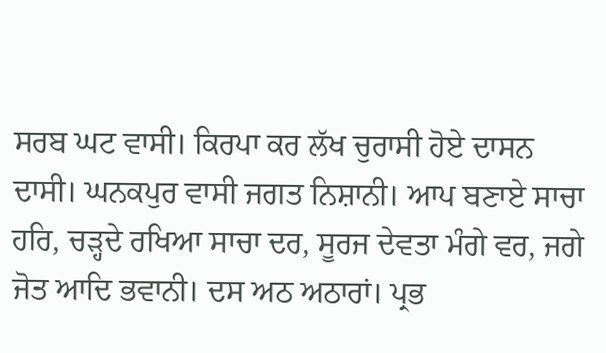ਸਰਬ ਘਟ ਵਾਸੀ। ਕਿਰਪਾ ਕਰ ਲੱਖ ਚੁਰਾਸੀ ਹੋਏ ਦਾਸਨ ਦਾਸੀ। ਘਨਕਪੁਰ ਵਾਸੀ ਜਗਤ ਨਿਸ਼ਾਨੀ। ਆਪ ਬਣਾਏ ਸਾਚਾ ਹਰਿ, ਚੜ੍ਹਦੇ ਰਖਿਆ ਸਾਚਾ ਦਰ, ਸੂਰਜ ਦੇਵਤਾ ਮੰਗੇ ਵਰ, ਜਗੇ ਜੋਤ ਆਦਿ ਭਵਾਨੀ। ਦਸ ਅਠ ਅਠਾਰਾਂ। ਪ੍ਰਭ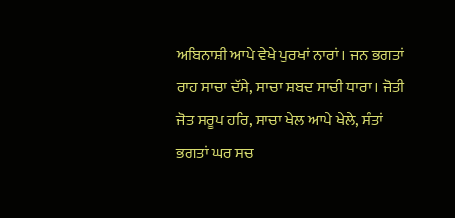ਅਬਿਨਾਸ਼ੀ ਆਪੇ ਵੇਖੇ ਪੁਰਖਾਂ ਨਾਰਾਂ। ਜਨ ਭਗਤਾਂ ਰਾਹ ਸਾਚਾ ਦੱਸੇ, ਸਾਚਾ ਸ਼ਬਦ ਸਾਚੀ ਧਾਰਾ। ਜੋਤੀ ਜੋਤ ਸਰੂਪ ਹਰਿ, ਸਾਚਾ ਖੇਲ ਆਪੇ ਖੇਲੇ, ਸੰਤਾਂ ਭਗਤਾਂ ਘਰ ਸਚ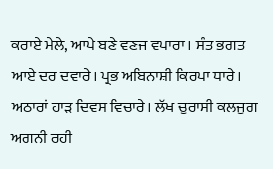ਕਰਾਏ ਮੇਲੇ, ਆਪੇ ਬਣੇ ਵਣਜ ਵਪਾਰਾ। ਸੰਤ ਭਗਤ ਆਏ ਦਰ ਦਵਾਰੇ। ਪ੍ਰਭ ਅਬਿਨਾਸ਼ੀ ਕਿਰਪਾ ਧਾਰੇ। ਅਠਾਰਾਂ ਹਾੜ ਦਿਵਸ ਵਿਚਾਰੇ। ਲੱਖ ਚੁਰਾਸੀ ਕਲਜੁਗ ਅਗਨੀ ਰਹੀ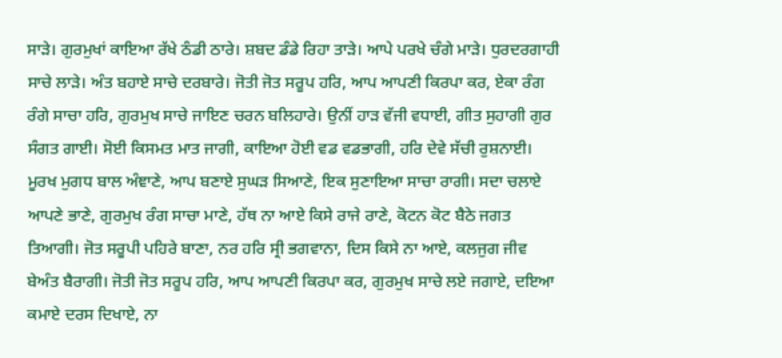ਸਾੜੇ। ਗੁਰਮੁਖਾਂ ਕਾਇਆ ਰੱਖੇ ਠੰਡੀ ਠਾਰੇ। ਸ਼ਬਦ ਡੰਡੇ ਰਿਹਾ ਤਾੜੇ। ਆਪੇ ਪਰਖੇ ਚੰਗੇ ਮਾੜੇ। ਧੁਰਦਰਗਾਹੀ ਸਾਚੇ ਲਾੜੇ। ਅੰਤ ਬਹਾਏ ਸਾਚੇ ਦਰਬਾਰੇ। ਜੋਤੀ ਜੋਤ ਸਰੂਪ ਹਰਿ, ਆਪ ਆਪਣੀ ਕਿਰਪਾ ਕਰ, ਏਕਾ ਰੰਗ ਰੰਗੇ ਸਾਚਾ ਹਰਿ, ਗੁਰਮੁਖ ਸਾਚੇ ਜਾਇਣ ਚਰਨ ਬਲਿਹਾਰੇ। ਉਨੀਂ ਹਾੜ ਵੱਜੀ ਵਧਾਈ, ਗੀਤ ਸੁਹਾਗੀ ਗੁਰ ਸੰਗਤ ਗਾਈ। ਸੋਈ ਕਿਸਮਤ ਮਾਤ ਜਾਗੀ, ਕਾਇਆ ਹੋਈ ਵਡ ਵਡਭਾਗੀ, ਹਰਿ ਦੇਵੇ ਸੱਚੀ ਰੁਸ਼ਨਾਈ। ਮੂਰਖ ਮੁਗਧ ਬਾਲ ਅੰਞਾਣੇ, ਆਪ ਬਣਾਏ ਸੁਘੜ ਸਿਆਣੇ, ਇਕ ਸੁਣਾਇਆ ਸਾਚਾ ਰਾਗੀ। ਸਦਾ ਚਲਾਏ ਆਪਣੇ ਭਾਣੇ, ਗੁਰਮੁਖ ਰੰਗ ਸਾਚਾ ਮਾਣੇ, ਹੱਥ ਨਾ ਆਏ ਕਿਸੇ ਰਾਜੇ ਰਾਣੇ, ਕੋਟਨ ਕੋਟ ਬੈਠੇ ਜਗਤ ਤਿਆਗੀ। ਜੋਤ ਸਰੂਪੀ ਪਹਿਰੇ ਬਾਣਾ, ਨਰ ਹਰਿ ਸ੍ਰੀ ਭਗਵਾਨਾ, ਦਿਸ ਕਿਸੇ ਨਾ ਆਏ, ਕਲਜੁਗ ਜੀਵ ਬੇਅੰਤ ਬੈਰਾਗੀ। ਜੋਤੀ ਜੋਤ ਸਰੂਪ ਹਰਿ, ਆਪ ਆਪਣੀ ਕਿਰਪਾ ਕਰ, ਗੁਰਮੁਖ ਸਾਚੇ ਲਏ ਜਗਾਏ, ਦਇਆ ਕਮਾਏ ਦਰਸ ਦਿਖਾਏ, ਨਾ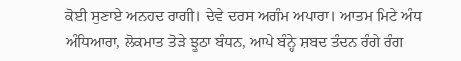ਕੋਈ ਸੁਣਾਏ ਅਨਹਦ ਰਾਗੀ। ਦੇਵੇ ਦਰਸ ਅਗੰਮ ਅਪਾਰਾ। ਆਤਮ ਮਿਟੇ ਅੰਧ ਅੰਧਿਆਰਾ, ਲੋਕਮਾਤ ਤੋੜੇ ਝੂਠਾ ਬੰਧਨ, ਆਪੇ ਬੰਨ੍ਹੇ ਸ਼ਬਦ ਤੰਦਨ ਰੰਗੇ ਰੰਗ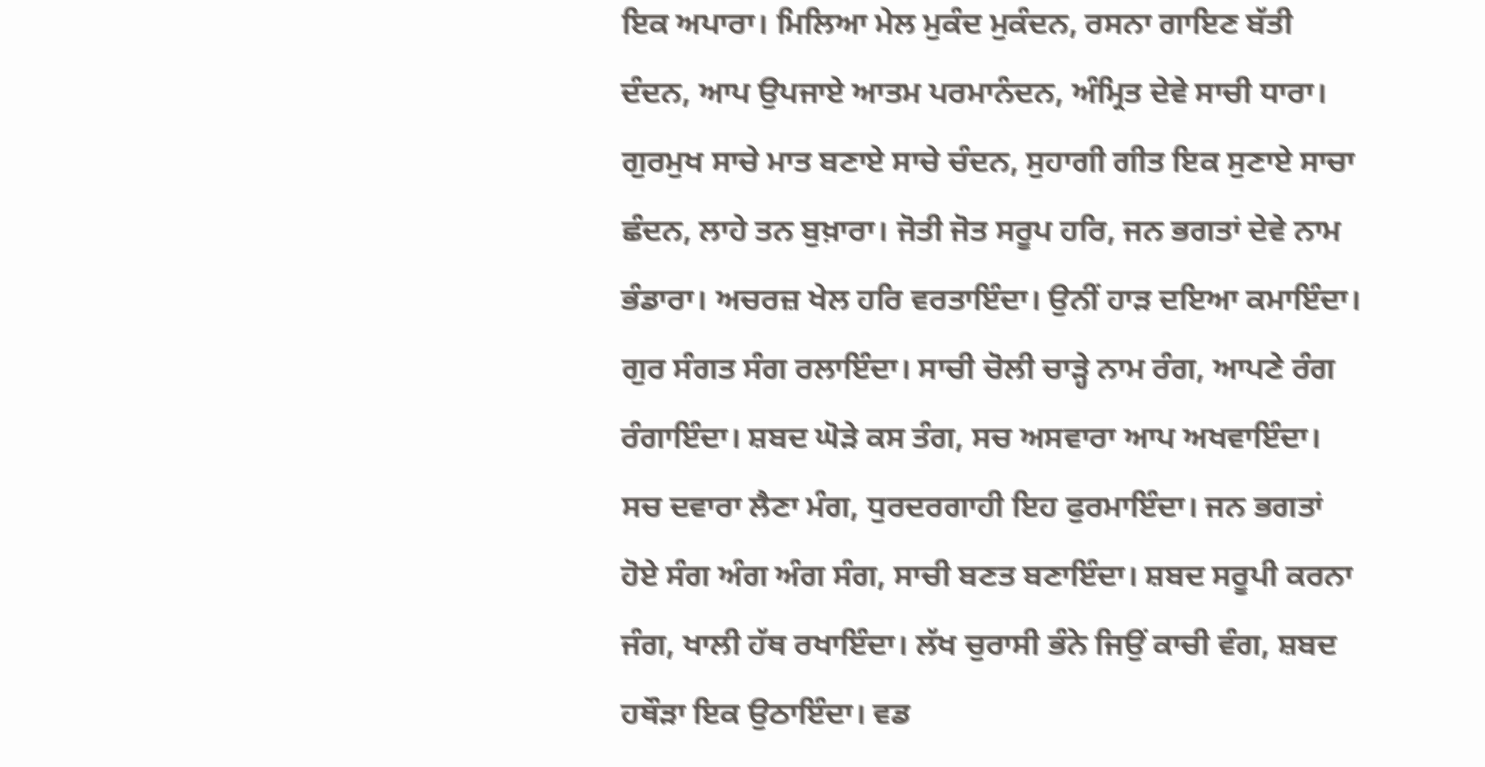ਇਕ ਅਪਾਰਾ। ਮਿਲਿਆ ਮੇਲ ਮੁਕੰਦ ਮੁਕੰਦਨ, ਰਸਨਾ ਗਾਇਣ ਬੱਤੀ ਦੰਦਨ, ਆਪ ਉਪਜਾਏ ਆਤਮ ਪਰਮਾਨੰਦਨ, ਅੰਮ੍ਰਿਤ ਦੇਵੇ ਸਾਚੀ ਧਾਰਾ। ਗੁਰਮੁਖ ਸਾਚੇ ਮਾਤ ਬਣਾਏ ਸਾਚੇ ਚੰਦਨ, ਸੁਹਾਗੀ ਗੀਤ ਇਕ ਸੁਣਾਏ ਸਾਚਾ ਛੰਦਨ, ਲਾਹੇ ਤਨ ਬੁਖ਼ਾਰਾ। ਜੋਤੀ ਜੋਤ ਸਰੂਪ ਹਰਿ, ਜਨ ਭਗਤਾਂ ਦੇਵੇ ਨਾਮ ਭੰਡਾਰਾ। ਅਚਰਜ਼ ਖੇਲ ਹਰਿ ਵਰਤਾਇੰਦਾ। ਉਨੀਂ ਹਾੜ ਦਇਆ ਕਮਾਇੰਦਾ। ਗੁਰ ਸੰਗਤ ਸੰਗ ਰਲਾਇੰਦਾ। ਸਾਚੀ ਚੋਲੀ ਚਾੜ੍ਹੇ ਨਾਮ ਰੰਗ, ਆਪਣੇ ਰੰਗ ਰੰਗਾਇੰਦਾ। ਸ਼ਬਦ ਘੋੜੇ ਕਸ ਤੰਗ, ਸਚ ਅਸਵਾਰਾ ਆਪ ਅਖਵਾਇੰਦਾ। ਸਚ ਦਵਾਰਾ ਲੈਣਾ ਮੰਗ, ਧੁਰਦਰਗਾਹੀ ਇਹ ਫੁਰਮਾਇੰਦਾ। ਜਨ ਭਗਤਾਂ ਹੋਏ ਸੰਗ ਅੰਗ ਅੰਗ ਸੰਗ, ਸਾਚੀ ਬਣਤ ਬਣਾਇੰਦਾ। ਸ਼ਬਦ ਸਰੂਪੀ ਕਰਨਾ ਜੰਗ, ਖਾਲੀ ਹੱਥ ਰਖਾਇੰਦਾ। ਲੱਖ ਚੁਰਾਸੀ ਭੰਨੇ ਜਿਉਂ ਕਾਚੀ ਵੰਗ, ਸ਼ਬਦ ਹਥੌੜਾ ਇਕ ਉਠਾਇੰਦਾ। ਵਡ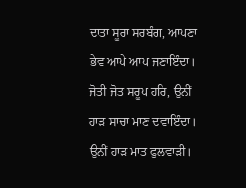ਦਾਤਾ ਸੂਰਾ ਸਰਬੰਗ, ਆਪਣਾ ਭੇਵ ਆਪੇ ਆਪ ਜਣਾਇੰਦਾ। ਜੋਤੀ ਜੋਤ ਸਰੂਪ ਹਰਿ, ਉਨੀਂ ਹਾੜ ਸਾਚਾ ਮਾਣ ਦਵਾਇੰਦਾ। ਉਨੀਂ ਹਾੜ ਮਾਤ ਫੁਲਵਾੜੀ।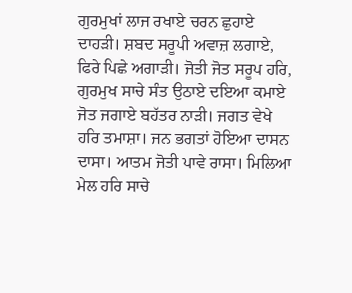ਗੁਰਮੁਖਾਂ ਲਾਜ ਰਖਾਏ ਚਰਨ ਛੁਹਾਏ ਦਾਹੜੀ। ਸ਼ਬਦ ਸਰੂਪੀ ਅਵਾਜ਼ ਲਗਾਏ, ਫਿਰੇ ਪਿਛੇ ਅਗਾੜੀ। ਜੋਤੀ ਜੋਤ ਸਰੂਪ ਹਰਿ, ਗੁਰਮੁਖ ਸਾਚੇ ਸੰਤ ਉਠਾਏ ਦਇਆ ਕਮਾਏ ਜੋਤ ਜਗਾਏ ਬਹੱਤਰ ਨਾੜੀ। ਜਗਤ ਵੇਖੇ ਹਰਿ ਤਮਾਸ਼ਾ। ਜਨ ਭਗਤਾਂ ਹੋਇਆ ਦਾਸਨ ਦਾਸਾ। ਆਤਮ ਜੋਤੀ ਪਾਵੇ ਰਾਸਾ। ਮਿਲਿਆ ਮੇਲ ਹਰਿ ਸਾਚੇ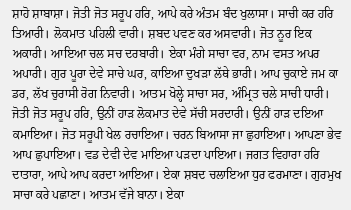ਸ਼ਾਹੋ ਸ਼ਾਬਾਸ਼ਾ। ਜੋਤੀ ਜੋਤ ਸਰੂਪ ਹਰਿ, ਆਪੇ ਕਰੇ ਅੰਤਮ ਬੰਦ ਖੁਲਾਸਾ। ਸਾਚੀ ਕਰ ਹਰਿ ਤਿਆਰੀ। ਲੋਕਮਾਤ ਪਹਿਲੀ ਵਾਰੀ। ਸ਼ਬਦ ਪਵਣ ਕਰ ਅਸਵਾਰੀ। ਜੋਤ ਨੂਰ ਇਕ ਅਕਾਰੀ। ਆਇਆ ਚਲ ਸਚ ਦਰਬਾਰੀ। ਏਕਾ ਮੰਗੇ ਸਾਚਾ ਵਰ, ਨਾਮ ਵਸਤ ਅਪਰ ਅਪਾਰੀ। ਗੁਰ ਪੂਰਾ ਦੇਵੇ ਸਾਚੇ ਘਰ, ਕਾਇਆ ਦੁਖੜਾ ਲੱਥੇ ਭਾਰੀ। ਆਪ ਚੁਕਾਏ ਜਮ ਕਾ ਡਰ, ਲੱਖ ਚੁਰਾਸੀ ਰੋਗ ਨਿਵਾਰੀ। ਆਤਮ ਖੋਲ੍ਹੇ ਸਾਚਾ ਸਰ, ਅੰਮ੍ਰਿਤ ਚਲੇ ਸਾਚੀ ਧਾਰੀ। ਜੋਤੀ ਜੋਤ ਸਰੂਪ ਹਰਿ, ਉਨੀਂ ਹਾੜ ਲੋਕਮਾਤ ਦੇਵੇ ਸੱਚੀ ਸਰਦਾਰੀ। ਉਨੀਂ ਹਾੜ ਦਇਆ ਕਮਾਇਆ। ਜੋਤ ਸਰੂਪੀ ਖੇਲ ਰਚਾਇਆ। ਚਰਨ ਬਿਆਸਾ ਜਾ ਛੁਹਾਇਆ। ਆਪਣਾ ਭੇਵ ਆਪ ਛੁਪਾਇਆ। ਵਡ ਦੇਵੀ ਦੇਵ ਮਾਇਆ ਪੜਦਾ ਪਾਇਆ। ਜਗਤ ਵਿਹਾਰਾ ਹਰਿ ਦਾਤਾਰਾ, ਆਪੇ ਆਪ ਕਰਦਾ ਆਇਆ। ਏਕਾ ਸ਼ਬਦ ਚਲਾਇਆ ਧੁਰ ਫਰਮਾਣਾ। ਗੁਰਮੁਖ ਸਾਚਾ ਕਰੇ ਪਛਾਣਾ। ਆਤਮ ਵੱਜੇ ਬਾਨਾ। ਏਕਾ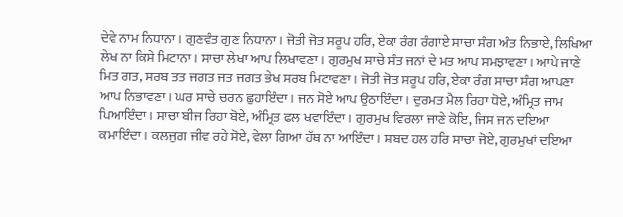ਦੇਵੇ ਨਾਮ ਨਿਧਾਨਾ। ਗੁਣਵੰਤ ਗੁਣ ਨਿਧਾਨਾ। ਜੋਤੀ ਜੋਤ ਸਰੂਪ ਹਰਿ, ਏਕਾ ਰੰਗ ਰੰਗਾਏ ਸਾਚਾ ਸੰਗ ਅੰਤ ਨਿਭਾਏ, ਲਿਖਿਆ ਲੇਖ ਨਾ ਕਿਸੇ ਮਿਟਾਨਾ। ਸਾਚਾ ਲੇਖਾ ਆਪ ਲਿਖਾਵਣਾ। ਗੁਰਮੁਖ ਸਾਚੇ ਸੰਤ ਜਨਾਂ ਦੇ ਮਤ ਆਪ ਸਮਝਾਵਣਾ। ਆਪੇ ਜਾਣੇ ਮਿਤ ਗਤ, ਸਰਬ ਤਤ ਜਗਤ ਜਤ ਜਗਤ ਭੇਖ ਸਰਬ ਮਿਟਾਵਣਾ। ਜੋਤੀ ਜੋਤ ਸਰੂਪ ਹਰਿ, ਏਕਾ ਰੰਗ ਸਾਚਾ ਸੰਗ ਆਪਣਾ ਆਪ ਨਿਭਾਵਣਾ। ਘਰ ਸਾਚੇ ਚਰਨ ਛੁਹਾਇੰਦਾ। ਜਨ ਸੋਏ ਆਪ ਉਠਾਇੰਦਾ। ਦੁਰਮਤ ਮੈਲ ਰਿਹਾ ਧੋਏ, ਅੰਮ੍ਰਿਤ ਜਾਮ ਪਿਆਇੰਦਾ। ਸਾਚਾ ਬੀਜ ਰਿਹਾ ਬੋਏ, ਅੰਮ੍ਰਿਤ ਫਲ ਖਵਾਇੰਦਾ। ਗੁਰਮੁਖ ਵਿਰਲਾ ਜਾਣੇ ਕੋਇ, ਜਿਸ ਜਨ ਦਇਆ ਕਮਾਇੰਦਾ। ਕਲਜੁਗ ਜੀਵ ਰਹੇ ਸੋਏ, ਵੇਲਾ ਗਿਆ ਹੱਥ ਨਾ ਆਇੰਦਾ। ਸ਼ਬਦ ਹਲ ਹਰਿ ਸਾਚਾ ਜੋਏ, ਗੁਰਮੁਖਾਂ ਦਇਆ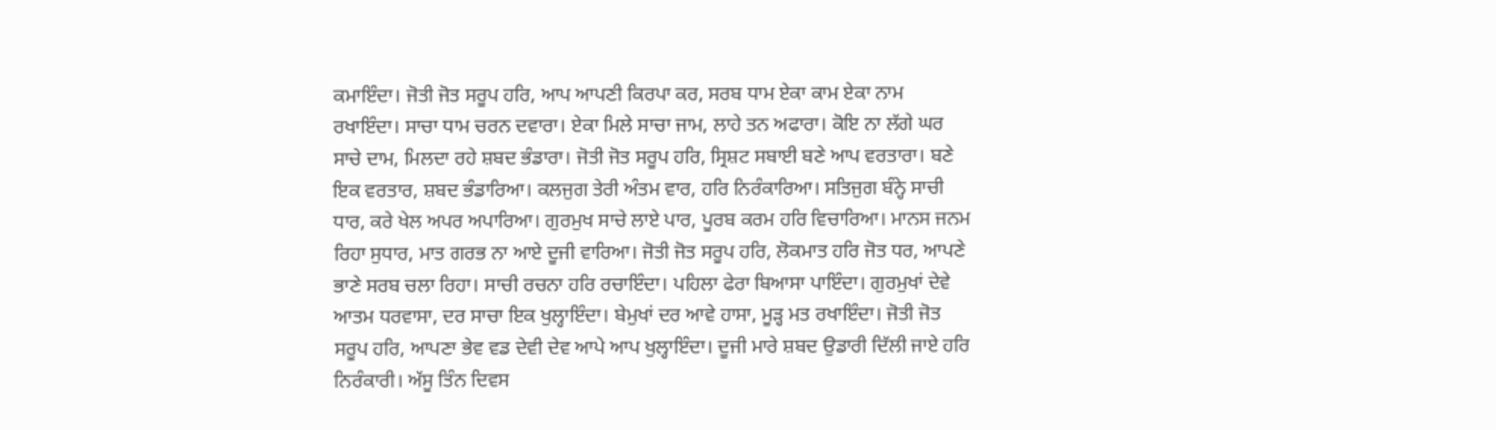ਕਮਾਇੰਦਾ। ਜੋਤੀ ਜੋਤ ਸਰੂਪ ਹਰਿ, ਆਪ ਆਪਣੀ ਕਿਰਪਾ ਕਰ, ਸਰਬ ਧਾਮ ਏਕਾ ਕਾਮ ਏਕਾ ਨਾਮ ਰਖਾਇੰਦਾ। ਸਾਚਾ ਧਾਮ ਚਰਨ ਦਵਾਰਾ। ਏਕਾ ਮਿਲੇ ਸਾਚਾ ਜਾਮ, ਲਾਹੇ ਤਨ ਅਫਾਰਾ। ਕੋਇ ਨਾ ਲੱਗੇ ਘਰ ਸਾਚੇ ਦਾਮ, ਮਿਲਦਾ ਰਹੇ ਸ਼ਬਦ ਭੰਡਾਰਾ। ਜੋਤੀ ਜੋਤ ਸਰੂਪ ਹਰਿ, ਸ੍ਰਿਸ਼ਟ ਸਬਾਈ ਬਣੇ ਆਪ ਵਰਤਾਰਾ। ਬਣੇ ਇਕ ਵਰਤਾਰ, ਸ਼ਬਦ ਭੰਡਾਰਿਆ। ਕਲਜੁਗ ਤੇਰੀ ਅੰਤਮ ਵਾਰ, ਹਰਿ ਨਿਰੰਕਾਰਿਆ। ਸਤਿਜੁਗ ਬੰਨ੍ਹੇ ਸਾਚੀ ਧਾਰ, ਕਰੇ ਖੇਲ ਅਪਰ ਅਪਾਰਿਆ। ਗੁਰਮੁਖ ਸਾਚੇ ਲਾਏ ਪਾਰ, ਪੂਰਬ ਕਰਮ ਹਰਿ ਵਿਚਾਰਿਆ। ਮਾਨਸ ਜਨਮ ਰਿਹਾ ਸੁਧਾਰ, ਮਾਤ ਗਰਭ ਨਾ ਆਏ ਦੂਜੀ ਵਾਰਿਆ। ਜੋਤੀ ਜੋਤ ਸਰੂਪ ਹਰਿ, ਲੋਕਮਾਤ ਹਰਿ ਜੋਤ ਧਰ, ਆਪਣੇ ਭਾਣੇ ਸਰਬ ਚਲਾ ਰਿਹਾ। ਸਾਚੀ ਰਚਨਾ ਹਰਿ ਰਚਾਇੰਦਾ। ਪਹਿਲਾ ਫੇਰਾ ਬਿਆਸਾ ਪਾਇੰਦਾ। ਗੁਰਮੁਖਾਂ ਦੇਵੇ ਆਤਮ ਧਰਵਾਸਾ, ਦਰ ਸਾਚਾ ਇਕ ਖੁਲ੍ਹਾਇੰਦਾ। ਬੇਮੁਖਾਂ ਦਰ ਆਵੇ ਹਾਸਾ, ਮੂੜ੍ਹ ਮਤ ਰਖਾਇੰਦਾ। ਜੋਤੀ ਜੋਤ ਸਰੂਪ ਹਰਿ, ਆਪਣਾ ਭੇਵ ਵਡ ਦੇਵੀ ਦੇਵ ਆਪੇ ਆਪ ਖੁਲ੍ਹਾਇੰਦਾ। ਦੂਜੀ ਮਾਰੇ ਸ਼ਬਦ ਉਡਾਰੀ ਦਿੱਲੀ ਜਾਏ ਹਰਿ ਨਿਰੰਕਾਰੀ। ਅੱਸੂ ਤਿੰਨ ਦਿਵਸ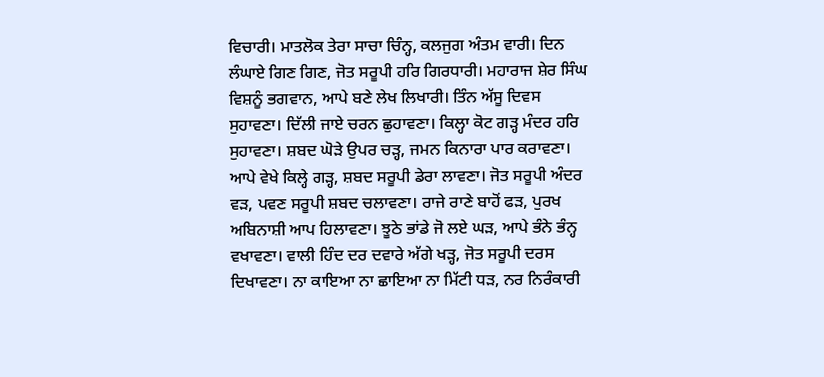ਵਿਚਾਰੀ। ਮਾਤਲੋਕ ਤੇਰਾ ਸਾਚਾ ਚਿੰਨ੍ਹ, ਕਲਜੁਗ ਅੰਤਮ ਵਾਰੀ। ਦਿਨ ਲੰਘਾਏ ਗਿਣ ਗਿਣ, ਜੋਤ ਸਰੂਪੀ ਹਰਿ ਗਿਰਧਾਰੀ। ਮਹਾਰਾਜ ਸ਼ੇਰ ਸਿੰਘ ਵਿਸ਼ਨੂੰ ਭਗਵਾਨ, ਆਪੇ ਬਣੇ ਲੇਖ ਲਿਖਾਰੀ। ਤਿੰਨ ਅੱਸੂ ਦਿਵਸ ਸੁਹਾਵਣਾ। ਦਿੱਲੀ ਜਾਏ ਚਰਨ ਛੁਹਾਵਣਾ। ਕਿਲ੍ਹਾ ਕੋਟ ਗੜ੍ਹ ਮੰਦਰ ਹਰਿ ਸੁਹਾਵਣਾ। ਸ਼ਬਦ ਘੋੜੇ ਉਪਰ ਚੜ੍ਹ, ਜਮਨ ਕਿਨਾਰਾ ਪਾਰ ਕਰਾਵਣਾ। ਆਪੇ ਵੇਖੇ ਕਿਲ੍ਹੇ ਗੜ੍ਹ, ਸ਼ਬਦ ਸਰੂਪੀ ਡੇਰਾ ਲਾਵਣਾ। ਜੋਤ ਸਰੂਪੀ ਅੰਦਰ ਵੜ, ਪਵਣ ਸਰੂਪੀ ਸ਼ਬਦ ਚਲਾਵਣਾ। ਰਾਜੇ ਰਾਣੇ ਬਾਹੋਂ ਫੜ, ਪੁਰਖ ਅਬਿਨਾਸ਼ੀ ਆਪ ਹਿਲਾਵਣਾ। ਝੂਠੇ ਭਾਂਡੇ ਜੋ ਲਏ ਘੜ, ਆਪੇ ਭੰਨੇ ਭੰਨ੍ਹ ਵਖਾਵਣਾ। ਵਾਲੀ ਹਿੰਦ ਦਰ ਦਵਾਰੇ ਅੱਗੇ ਖੜ੍ਹ, ਜੋਤ ਸਰੂਪੀ ਦਰਸ ਦਿਖਾਵਣਾ। ਨਾ ਕਾਇਆ ਨਾ ਛਾਇਆ ਨਾ ਮਿੱਟੀ ਧੜ, ਨਰ ਨਿਰੰਕਾਰੀ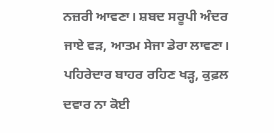ਨਜ਼ਰੀ ਆਵਣਾ। ਸ਼ਬਦ ਸਰੂਪੀ ਅੰਦਰ ਜਾਏ ਵੜ, ਆਤਮ ਸੇਜਾ ਡੇਰਾ ਲਾਵਣਾ। ਪਹਿਰੇਦਾਰ ਬਾਹਰ ਰਹਿਣ ਖੜ੍ਹ, ਕੁਫ਼ਲ ਦਵਾਰ ਨਾ ਕੋਈ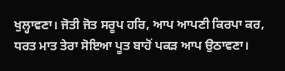ਖੁਲ੍ਹਾਵਣਾ। ਜੋਤੀ ਜੋਤ ਸਰੂਪ ਹਰਿ, ਆਪ ਆਪਣੀ ਕਿਰਪਾ ਕਰ, ਧਰਤ ਮਾਤ ਤੇਰਾ ਸੋਇਆ ਪੂਤ ਬਾਹੋਂ ਪਕੜ ਆਪ ਉਠਾਵਣਾ।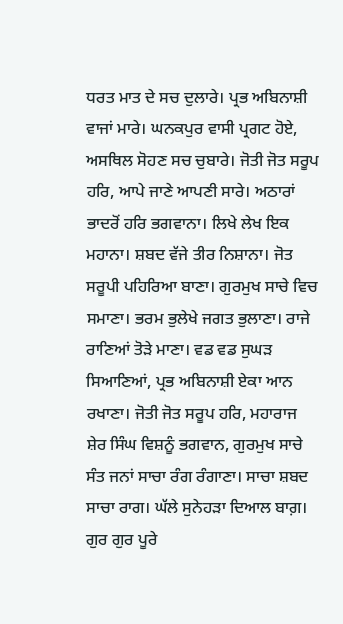ਧਰਤ ਮਾਤ ਦੇ ਸਚ ਦੁਲਾਰੇ। ਪ੍ਰਭ ਅਬਿਨਾਸ਼ੀ ਵਾਜਾਂ ਮਾਰੇ। ਘਨਕਪੁਰ ਵਾਸੀ ਪ੍ਰਗਟ ਹੋਏ, ਅਸਥਿਲ ਸੋਹਣ ਸਚ ਚੁਬਾਰੇ। ਜੋਤੀ ਜੋਤ ਸਰੂਪ ਹਰਿ, ਆਪੇ ਜਾਣੇ ਆਪਣੀ ਸਾਰੇ। ਅਠਾਰਾਂ ਭਾਦਰੋਂ ਹਰਿ ਭਗਵਾਨਾ। ਲਿਖੇ ਲੇਖ ਇਕ ਮਹਾਨਾ। ਸ਼ਬਦ ਵੱਜੇ ਤੀਰ ਨਿਸ਼ਾਨਾ। ਜੋਤ ਸਰੂਪੀ ਪਹਿਰਿਆ ਬਾਣਾ। ਗੁਰਮੁਖ ਸਾਚੇ ਵਿਚ ਸਮਾਣਾ। ਭਰਮ ਭੁਲੇਖੇ ਜਗਤ ਭੁਲਾਣਾ। ਰਾਜੇ ਰਾਣਿਆਂ ਤੋੜੇ ਮਾਣਾ। ਵਡ ਵਡ ਸੁਘੜ ਸਿਆਣਿਆਂ, ਪ੍ਰਭ ਅਬਿਨਾਸ਼ੀ ਏਕਾ ਆਨ ਰਖਾਣਾ। ਜੋਤੀ ਜੋਤ ਸਰੂਪ ਹਰਿ, ਮਹਾਰਾਜ ਸ਼ੇਰ ਸਿੰਘ ਵਿਸ਼ਨੂੰ ਭਗਵਾਨ, ਗੁਰਮੁਖ ਸਾਚੇ ਸੰਤ ਜਨਾਂ ਸਾਚਾ ਰੰਗ ਰੰਗਾਣਾ। ਸਾਚਾ ਸ਼ਬਦ ਸਾਚਾ ਰਾਗ। ਘੱਲੇ ਸੁਨੇਹੜਾ ਦਿਆਲ ਬਾਗ਼। ਗੁਰ ਗੁਰ ਪੂਰੇ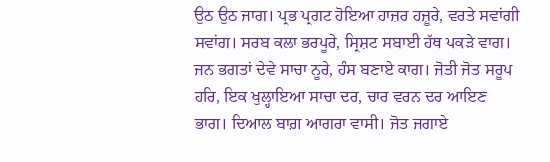ਉਠ ਉਠ ਜਾਗ। ਪ੍ਰਭ ਪ੍ਰਗਟ ਹੋਇਆ ਹਾਜ਼ਰ ਹਜ਼ੂਰੇ, ਵਰਤੇ ਸਵਾਂਗੀ ਸਵਾਂਗ। ਸਰਬ ਕਲਾ ਭਰਪੂਰੇ, ਸ੍ਰਿਸ਼ਟ ਸਬਾਈ ਹੱਥ ਪਕੜੇ ਵਾਗ। ਜਨ ਭਗਤਾਂ ਦੇਵੇ ਸਾਚਾ ਨੂਰੇ, ਹੰਸ ਬਣਾਏ ਕਾਗ। ਜੋਤੀ ਜੋਤ ਸਰੂਪ ਹਰਿ, ਇਕ ਖੁਲ੍ਹਾਇਆ ਸਾਚਾ ਦਰ, ਚਾਰ ਵਰਨ ਦਰ ਆਇਣ ਭਾਗ। ਦਿਆਲ ਬਾਗ਼ ਆਗਰਾ ਵਾਸੀ। ਜੋਤ ਜਗਾਏ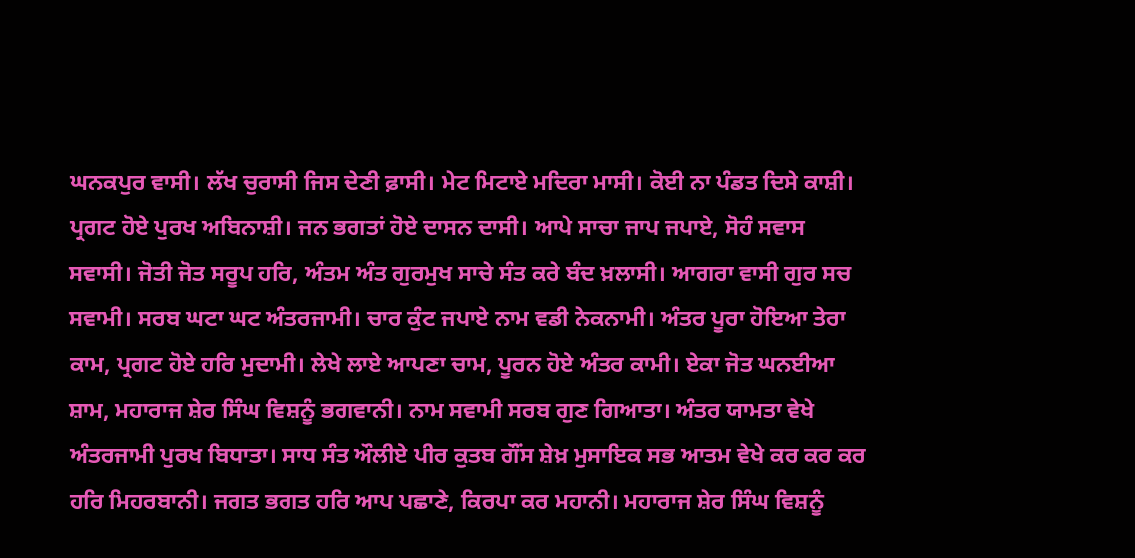ਘਨਕਪੁਰ ਵਾਸੀ। ਲੱਖ ਚੁਰਾਸੀ ਜਿਸ ਦੇਣੀ ਫ਼ਾਸੀ। ਮੇਟ ਮਿਟਾਏ ਮਦਿਰਾ ਮਾਸੀ। ਕੋਈ ਨਾ ਪੰਡਤ ਦਿਸੇ ਕਾਸ਼ੀ। ਪ੍ਰਗਟ ਹੋਏ ਪੁਰਖ ਅਬਿਨਾਸ਼ੀ। ਜਨ ਭਗਤਾਂ ਹੋਏ ਦਾਸਨ ਦਾਸੀ। ਆਪੇ ਸਾਚਾ ਜਾਪ ਜਪਾਏ, ਸੋਹੰ ਸਵਾਸ ਸਵਾਸੀ। ਜੋਤੀ ਜੋਤ ਸਰੂਪ ਹਰਿ, ਅੰਤਮ ਅੰਤ ਗੁਰਮੁਖ ਸਾਚੇ ਸੰਤ ਕਰੇ ਬੰਦ ਖ਼ਲਾਸੀ। ਆਗਰਾ ਵਾਸੀ ਗੁਰ ਸਚ ਸਵਾਮੀ। ਸਰਬ ਘਟਾ ਘਟ ਅੰਤਰਜਾਮੀ। ਚਾਰ ਕੁੰਟ ਜਪਾਏ ਨਾਮ ਵਡੀ ਨੇਕਨਾਮੀ। ਅੰਤਰ ਪੂਰਾ ਹੋਇਆ ਤੇਰਾ ਕਾਮ, ਪ੍ਰਗਟ ਹੋਏ ਹਰਿ ਮੁਦਾਮੀ। ਲੇਖੇ ਲਾਏ ਆਪਣਾ ਚਾਮ, ਪੂਰਨ ਹੋਏ ਅੰਤਰ ਕਾਮੀ। ਏਕਾ ਜੋਤ ਘਨਈਆ ਸ਼ਾਮ, ਮਹਾਰਾਜ ਸ਼ੇਰ ਸਿੰਘ ਵਿਸ਼ਨੂੰ ਭਗਵਾਨੀ। ਨਾਮ ਸਵਾਮੀ ਸਰਬ ਗੁਣ ਗਿਆਤਾ। ਅੰਤਰ ਯਾਮਤਾ ਵੇਖੇ ਅੰਤਰਜਾਮੀ ਪੁਰਖ ਬਿਧਾਤਾ। ਸਾਧ ਸੰਤ ਔਲੀਏ ਪੀਰ ਕੁਤਬ ਗੌਂਸ ਸ਼ੇਖ਼ ਮੁਸਾਇਕ ਸਭ ਆਤਮ ਵੇਖੇ ਕਰ ਕਰ ਕਰ ਹਰਿ ਮਿਹਰਬਾਨੀ। ਜਗਤ ਭਗਤ ਹਰਿ ਆਪ ਪਛਾਣੇ, ਕਿਰਪਾ ਕਰ ਮਹਾਨੀ। ਮਹਾਰਾਜ ਸ਼ੇਰ ਸਿੰਘ ਵਿਸ਼ਨੂੰ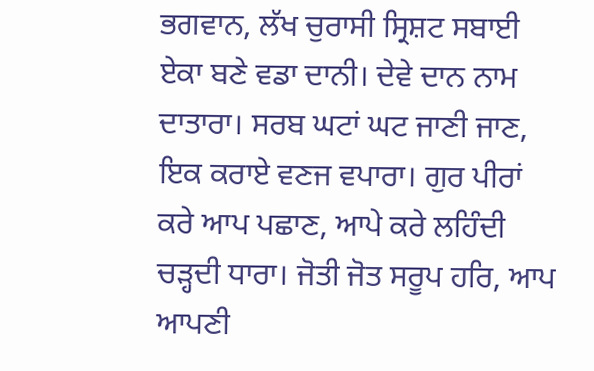ਭਗਵਾਨ, ਲੱਖ ਚੁਰਾਸੀ ਸ੍ਰਿਸ਼ਟ ਸਬਾਈ ਏਕਾ ਬਣੇ ਵਡਾ ਦਾਨੀ। ਦੇਵੇ ਦਾਨ ਨਾਮ ਦਾਤਾਰਾ। ਸਰਬ ਘਟਾਂ ਘਟ ਜਾਣੀ ਜਾਣ, ਇਕ ਕਰਾਏ ਵਣਜ ਵਪਾਰਾ। ਗੁਰ ਪੀਰਾਂ ਕਰੇ ਆਪ ਪਛਾਣ, ਆਪੇ ਕਰੇ ਲਹਿੰਦੀ ਚੜ੍ਹਦੀ ਧਾਰਾ। ਜੋਤੀ ਜੋਤ ਸਰੂਪ ਹਰਿ, ਆਪ ਆਪਣੀ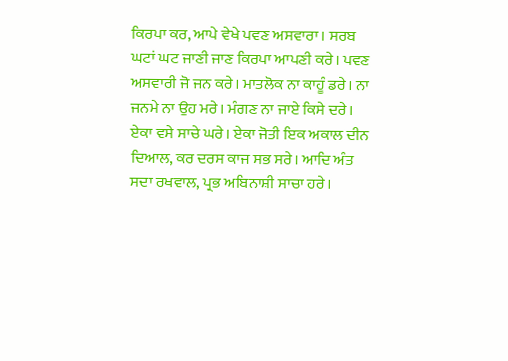ਕਿਰਪਾ ਕਰ, ਆਪੇ ਵੇਖੇ ਪਵਣ ਅਸਵਾਰਾ। ਸਰਬ ਘਟਾਂ ਘਟ ਜਾਣੀ ਜਾਣ ਕਿਰਪਾ ਆਪਣੀ ਕਰੇ। ਪਵਣ ਅਸਵਾਰੀ ਜੋ ਜਨ ਕਰੇ। ਮਾਤਲੋਕ ਨਾ ਕਾਹੂੰ ਡਰੇ। ਨਾ ਜਨਮੇ ਨਾ ਉਹ ਮਰੇ। ਮੰਗਣ ਨਾ ਜਾਏ ਕਿਸੇ ਦਰੇ। ਏਕਾ ਵਸੇ ਸਾਚੇ ਘਰੇ। ਏਕਾ ਜੋਤੀ ਇਕ ਅਕਾਲ ਦੀਨ ਦਿਆਲ, ਕਰ ਦਰਸ ਕਾਜ ਸਭ ਸਰੇ। ਆਦਿ ਅੰਤ ਸਦਾ ਰਖਵਾਲ, ਪ੍ਰਭ ਅਬਿਨਾਸ਼ੀ ਸਾਚਾ ਹਰੇ।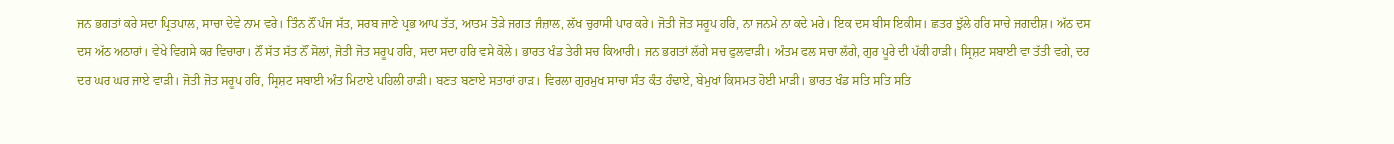ਜਨ ਭਗਤਾਂ ਕਰੇ ਸਦਾ ਪ੍ਰਿਤਪਾਲ, ਸਾਚਾ ਦੇਵੇ ਨਾਮ ਵਰੇ। ਤਿੰਨ ਨੌਂ ਪੰਜ ਸੱਤ, ਸਰਬ ਜਾਣੇ ਪ੍ਰਭ ਆਪ ਤੱਤ, ਆਤਮ ਤੋੜੇ ਜਗਤ ਜੰਜ਼ਾਲ, ਲੱਖ ਚੁਰਾਸੀ ਪਾਰ ਕਰੇ। ਜੋਤੀ ਜੋਤ ਸਰੂਪ ਹਰਿ, ਨਾ ਜਨਮੇ ਨਾ ਕਦੇ ਮਰੇ। ਇਕ ਦਸ ਬੀਸ ਇਕੀਸ। ਛਤਰ ਝੁੱਲੇ ਹਰਿ ਸਾਚੇ ਜਗਦੀਸ਼। ਅੱਠ ਦਸ ਦਸ ਅੱਠ ਅਠਾਰਾਂ। ਵੇਖੇ ਵਿਗਸੇ ਕਰ ਵਿਚਾਰਾ। ਨੌਂ ਸੱਤ ਸੱਤ ਨੌਂ ਸੋਲਾਂ, ਜੋਤੀ ਜੋਤ ਸਰੂਪ ਹਰਿ, ਸਦਾ ਸਦਾ ਹਰਿ ਵਸੇ ਕੋਲੇ। ਭਾਰਤ ਖੰਡ ਤੇਰੀ ਸਚ ਕਿਆਰੀ। ਜਨ ਭਗਤਾਂ ਲੱਗੇ ਸਚ ਫੁਲਵਾੜੀ। ਅੰਤਮ ਫਲ ਸਚਾ ਲੱਗੇ, ਗੁਰ ਪੂਰੇ ਦੀ ਪੱਕੀ ਹਾੜੀ। ਸ੍ਰਿਸ਼ਟ ਸਬਾਈ ਵਾ ਤੱਤੀ ਵਗੇ, ਦਰ ਦਰ ਘਰ ਘਰ ਜਾਏ ਵਾੜੀ। ਜੋਤੀ ਜੋਤ ਸਰੂਪ ਹਰਿ, ਸ੍ਰਿਸ਼ਟ ਸਬਾਈ ਅੰਤ ਮਿਟਾਏ ਪਹਿਲੀ ਹਾੜੀ। ਬਣਤ ਬਣਾਏ ਸਤਾਰਾਂ ਹਾੜ। ਵਿਰਲਾ ਗੁਰਮੁਖ ਸਾਚਾ ਸੰਤ ਕੰਤ ਹੰਢਾਏ, ਬੇਮੁਖਾਂ ਕਿਸਮਤ ਹੋਈ ਮਾੜੀ। ਭਾਰਤ ਖੰਡ ਸਤਿ ਸਤਿ ਸਤਿ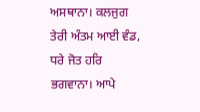ਅਸਥਾਨਾ। ਕਲਜੁਗ ਤੇਰੀ ਅੰਤਮ ਆਈ ਵੰਡ, ਧਰੇ ਜੋਤ ਹਰਿ ਭਗਵਾਨਾ। ਆਪੇ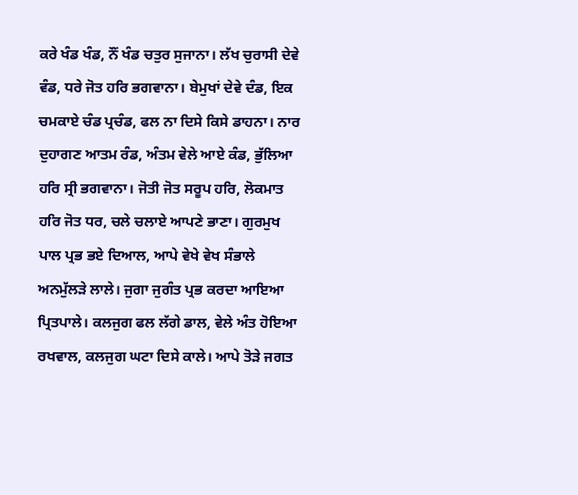ਕਰੇ ਖੰਡ ਖੰਡ, ਨੌਂ ਖੰਡ ਚਤੁਰ ਸੁਜਾਨਾ। ਲੱਖ ਚੁਰਾਸੀ ਦੇਵੇ ਵੰਡ, ਧਰੇ ਜੋਤ ਹਰਿ ਭਗਵਾਨਾ। ਬੇਮੁਖਾਂ ਦੇਵੇ ਦੰਡ, ਇਕ ਚਮਕਾਏ ਚੰਡ ਪ੍ਰਚੰਡ, ਫਲ ਨਾ ਦਿਸੇ ਕਿਸੇ ਡਾਹਨਾ। ਨਾਰ ਦੁਹਾਗਣ ਆਤਮ ਰੰਡ, ਅੰਤਮ ਵੇਲੇ ਆਏ ਕੰਡ, ਭੁੱਲਿਆ ਹਰਿ ਸ੍ਰੀ ਭਗਵਾਨਾ। ਜੋਤੀ ਜੋਤ ਸਰੂਪ ਹਰਿ, ਲੋਕਮਾਤ ਹਰਿ ਜੋਤ ਧਰ, ਚਲੇ ਚਲਾਏ ਆਪਣੇ ਭਾਣਾ। ਗੁਰਮੁਖ ਪਾਲ ਪ੍ਰਭ ਭਏ ਦਿਆਲ, ਆਪੇ ਵੇਖੇ ਵੇਖ ਸੰਭਾਲੇ ਅਨਮੁੱਲੜੇ ਲਾਲੇ। ਜੁਗਾ ਜੁਗੰਤ ਪ੍ਰਭ ਕਰਦਾ ਆਇਆ ਪ੍ਰਿਤਪਾਲੇ। ਕਲਜੁਗ ਫਲ ਲੱਗੇ ਡਾਲ, ਵੇਲੇ ਅੰਤ ਹੋਇਆ ਰਖਵਾਲ, ਕਲਜੁਗ ਘਟਾ ਦਿਸੇ ਕਾਲੇ। ਆਪੇ ਤੋੜੇ ਜਗਤ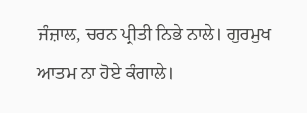ਜੰਜ਼ਾਲ, ਚਰਨ ਪ੍ਰੀਤੀ ਨਿਭੇ ਨਾਲੇ। ਗੁਰਮੁਖ ਆਤਮ ਨਾ ਹੋਏ ਕੰਗਾਲੇ।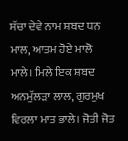ਸੱਚਾ ਦੇਵੇ ਨਾਮ ਸ਼ਬਦ ਧਨ ਮਾਲ, ਆਤਮ ਹੋਏ ਮਾਲੋ ਮਾਲੇ। ਮਿਲੇ ਇਕ ਸ਼ਬਦ ਅਨਮੁੱਲੜਾ ਲਾਲ, ਗੁਰਮੁਖ ਵਿਰਲਾ ਮਾਤ ਭਾਲੇ। ਜੋਤੀ ਜੋਤ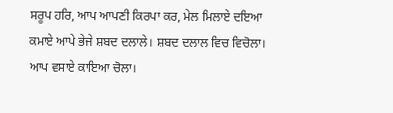ਸਰੂਪ ਹਰਿ, ਆਪ ਆਪਣੀ ਕਿਰਪਾ ਕਰ, ਮੇਲ ਮਿਲਾਏ ਦਇਆ ਕਮਾਏ ਆਪੇ ਭੇਜੇ ਸ਼ਬਦ ਦਲਾਲੇ। ਸ਼ਬਦ ਦਲਾਲ ਵਿਚ ਵਿਚੋਲਾ। ਆਪ ਵਸਾਏ ਕਾਇਆ ਚੋਲਾ।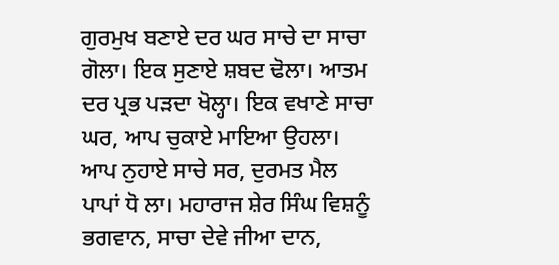ਗੁਰਮੁਖ ਬਣਾਏ ਦਰ ਘਰ ਸਾਚੇ ਦਾ ਸਾਚਾ ਗੋਲਾ। ਇਕ ਸੁਣਾਏ ਸ਼ਬਦ ਢੋਲਾ। ਆਤਮ ਦਰ ਪ੍ਰਭ ਪੜਦਾ ਖੋਲ੍ਹਾ। ਇਕ ਵਖਾਣੇ ਸਾਚਾ ਘਰ, ਆਪ ਚੁਕਾਏ ਮਾਇਆ ਉਹਲਾ। ਆਪ ਨੁਹਾਏ ਸਾਚੇ ਸਰ, ਦੁਰਮਤ ਮੈਲ ਪਾਪਾਂ ਧੋ ਲਾ। ਮਹਾਰਾਜ ਸ਼ੇਰ ਸਿੰਘ ਵਿਸ਼ਨੂੰ ਭਗਵਾਨ, ਸਾਚਾ ਦੇਵੇ ਜੀਆ ਦਾਨ,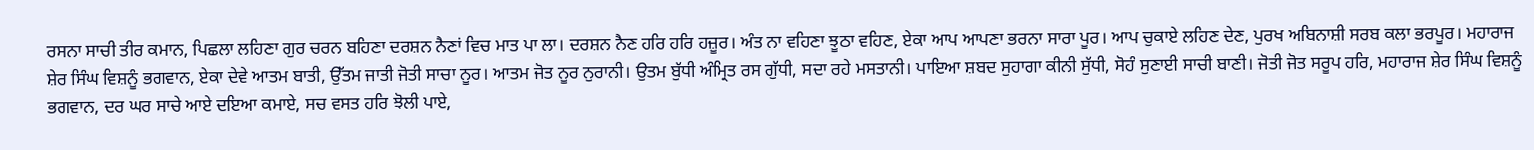ਰਸਨਾ ਸਾਚੀ ਤੀਰ ਕਮਾਨ, ਪਿਛਲਾ ਲਹਿਣਾ ਗੁਰ ਚਰਨ ਬਹਿਣਾ ਦਰਸ਼ਨ ਨੈਣਾਂ ਵਿਚ ਮਾਤ ਪਾ ਲਾ। ਦਰਸ਼ਨ ਨੈਣ ਹਰਿ ਹਰਿ ਹਜ਼ੂਰ। ਅੰਤ ਨਾ ਵਹਿਣਾ ਝੂਠਾ ਵਹਿਣ, ਏਕਾ ਆਪ ਆਪਣਾ ਭਰਨਾ ਸਾਰਾ ਪੂਰ। ਆਪ ਚੁਕਾਏ ਲਹਿਣ ਦੇਣ, ਪੁਰਖ ਅਬਿਨਾਸ਼ੀ ਸਰਬ ਕਲਾ ਭਰਪੂਰ। ਮਹਾਰਾਜ ਸ਼ੇਰ ਸਿੰਘ ਵਿਸ਼ਨੂੰ ਭਗਵਾਨ, ਏਕਾ ਦੇਵੇ ਆਤਮ ਬਾਤੀ, ਉੱਤਮ ਜਾਤੀ ਜੋਤੀ ਸਾਚਾ ਨੂਰ। ਆਤਮ ਜੋਤ ਨੂਰ ਨੁਰਾਨੀ। ਉਤਮ ਬੁੱਧੀ ਅੰਮ੍ਰਿਤ ਰਸ ਗੁੱਧੀ, ਸਦਾ ਰਹੇ ਮਸਤਾਨੀ। ਪਾਇਆ ਸ਼ਬਦ ਸੁਹਾਗਾ ਕੀਨੀ ਸੁੱਧੀ, ਸੋਹੰ ਸੁਣਾਈ ਸਾਚੀ ਬਾਣੀ। ਜੋਤੀ ਜੋਤ ਸਰੂਪ ਹਰਿ, ਮਹਾਰਾਜ ਸ਼ੇਰ ਸਿੰਘ ਵਿਸ਼ਨੂੰ ਭਗਵਾਨ, ਦਰ ਘਰ ਸਾਚੇ ਆਏ ਦਇਆ ਕਮਾਏ, ਸਚ ਵਸਤ ਹਰਿ ਝੋਲੀ ਪਾਏ,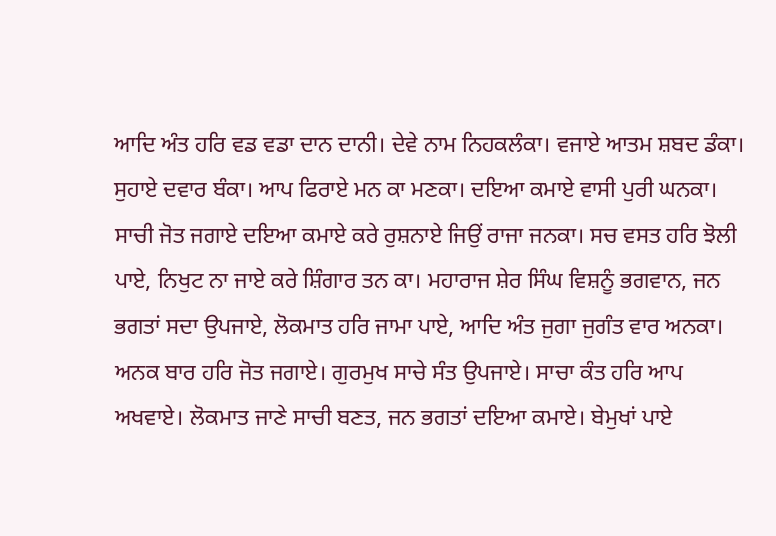ਆਦਿ ਅੰਤ ਹਰਿ ਵਡ ਵਡਾ ਦਾਨ ਦਾਨੀ। ਦੇਵੇ ਨਾਮ ਨਿਹਕਲੰਕਾ। ਵਜਾਏ ਆਤਮ ਸ਼ਬਦ ਡੰਕਾ। ਸੁਹਾਏ ਦਵਾਰ ਬੰਕਾ। ਆਪ ਫਿਰਾਏ ਮਨ ਕਾ ਮਣਕਾ। ਦਇਆ ਕਮਾਏ ਵਾਸੀ ਪੁਰੀ ਘਨਕਾ। ਸਾਚੀ ਜੋਤ ਜਗਾਏ ਦਇਆ ਕਮਾਏ ਕਰੇ ਰੁਸ਼ਨਾਏ ਜਿਉਂ ਰਾਜਾ ਜਨਕਾ। ਸਚ ਵਸਤ ਹਰਿ ਝੋਲੀ ਪਾਏ, ਨਿਖੁਟ ਨਾ ਜਾਏ ਕਰੇ ਸ਼ਿੰਗਾਰ ਤਨ ਕਾ। ਮਹਾਰਾਜ ਸ਼ੇਰ ਸਿੰਘ ਵਿਸ਼ਨੂੰ ਭਗਵਾਨ, ਜਨ ਭਗਤਾਂ ਸਦਾ ਉਪਜਾਏ, ਲੋਕਮਾਤ ਹਰਿ ਜਾਮਾ ਪਾਏ, ਆਦਿ ਅੰਤ ਜੁਗਾ ਜੁਗੰਤ ਵਾਰ ਅਨਕਾ। ਅਨਕ ਬਾਰ ਹਰਿ ਜੋਤ ਜਗਾਏ। ਗੁਰਮੁਖ ਸਾਚੇ ਸੰਤ ਉਪਜਾਏ। ਸਾਚਾ ਕੰਤ ਹਰਿ ਆਪ ਅਖਵਾਏ। ਲੋਕਮਾਤ ਜਾਣੇ ਸਾਚੀ ਬਣਤ, ਜਨ ਭਗਤਾਂ ਦਇਆ ਕਮਾਏ। ਬੇਮੁਖਾਂ ਪਾਏ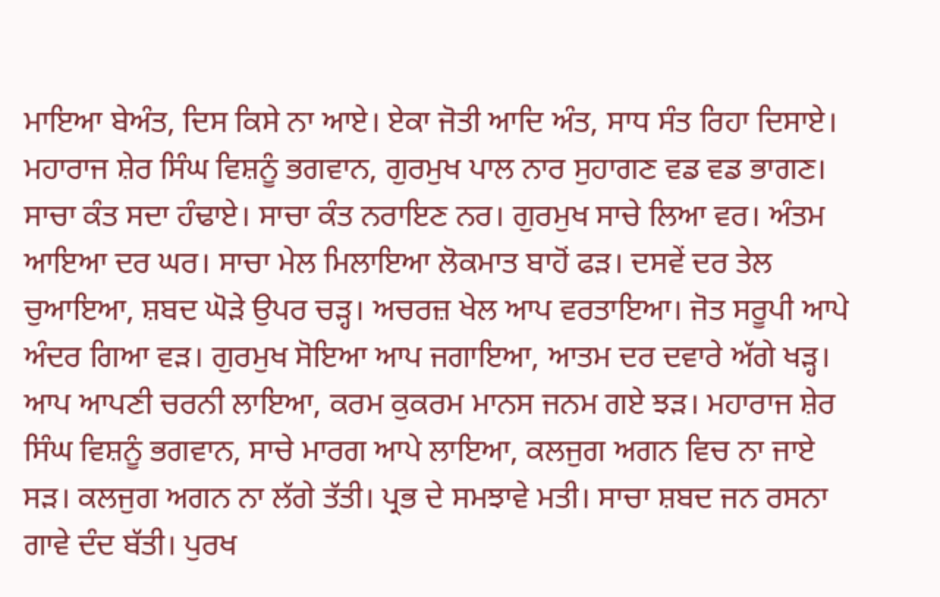ਮਾਇਆ ਬੇਅੰਤ, ਦਿਸ ਕਿਸੇ ਨਾ ਆਏ। ਏਕਾ ਜੋਤੀ ਆਦਿ ਅੰਤ, ਸਾਧ ਸੰਤ ਰਿਹਾ ਦਿਸਾਏ। ਮਹਾਰਾਜ ਸ਼ੇਰ ਸਿੰਘ ਵਿਸ਼ਨੂੰ ਭਗਵਾਨ, ਗੁਰਮੁਖ ਪਾਲ ਨਾਰ ਸੁਹਾਗਣ ਵਡ ਵਡ ਭਾਗਣ। ਸਾਚਾ ਕੰਤ ਸਦਾ ਹੰਢਾਏ। ਸਾਚਾ ਕੰਤ ਨਰਾਇਣ ਨਰ। ਗੁਰਮੁਖ ਸਾਚੇ ਲਿਆ ਵਰ। ਅੰਤਮ ਆਇਆ ਦਰ ਘਰ। ਸਾਚਾ ਮੇਲ ਮਿਲਾਇਆ ਲੋਕਮਾਤ ਬਾਹੋਂ ਫੜ। ਦਸਵੇਂ ਦਰ ਤੇਲ ਚੁਆਇਆ, ਸ਼ਬਦ ਘੋੜੇ ਉਪਰ ਚੜ੍ਹ। ਅਚਰਜ਼ ਖੇਲ ਆਪ ਵਰਤਾਇਆ। ਜੋਤ ਸਰੂਪੀ ਆਪੇ ਅੰਦਰ ਗਿਆ ਵੜ। ਗੁਰਮੁਖ ਸੋਇਆ ਆਪ ਜਗਾਇਆ, ਆਤਮ ਦਰ ਦਵਾਰੇ ਅੱਗੇ ਖੜ੍ਹ। ਆਪ ਆਪਣੀ ਚਰਨੀ ਲਾਇਆ, ਕਰਮ ਕੁਕਰਮ ਮਾਨਸ ਜਨਮ ਗਏ ਝੜ। ਮਹਾਰਾਜ ਸ਼ੇਰ ਸਿੰਘ ਵਿਸ਼ਨੂੰ ਭਗਵਾਨ, ਸਾਚੇ ਮਾਰਗ ਆਪੇ ਲਾਇਆ, ਕਲਜੁਗ ਅਗਨ ਵਿਚ ਨਾ ਜਾਏ ਸੜ। ਕਲਜੁਗ ਅਗਨ ਨਾ ਲੱਗੇ ਤੱਤੀ। ਪ੍ਰਭ ਦੇ ਸਮਝਾਵੇ ਮਤੀ। ਸਾਚਾ ਸ਼ਬਦ ਜਨ ਰਸਨਾ ਗਾਵੇ ਦੰਦ ਬੱਤੀ। ਪੁਰਖ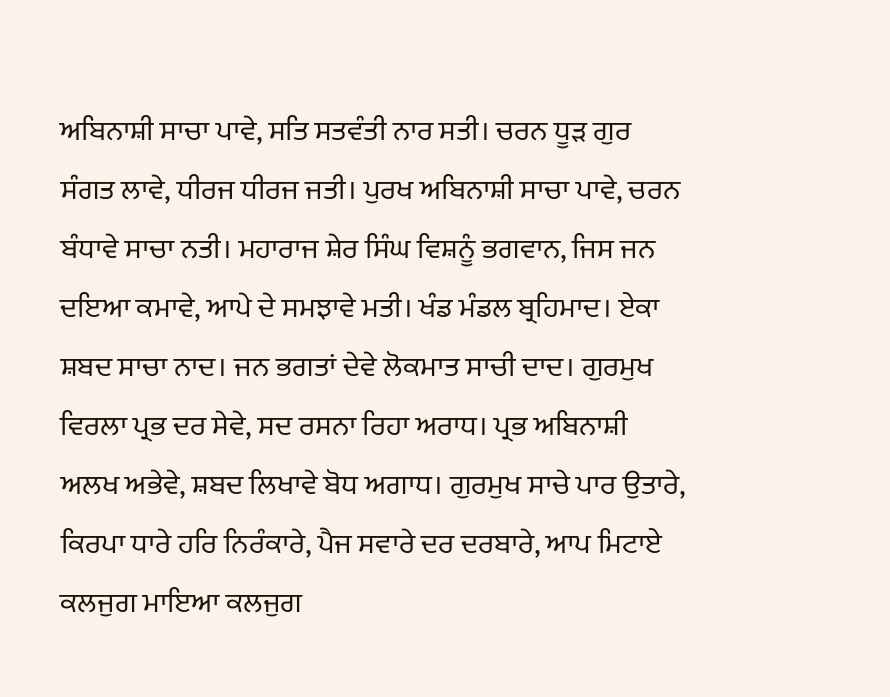ਅਬਿਨਾਸ਼ੀ ਸਾਚਾ ਪਾਵੇ, ਸਤਿ ਸਤਵੰਤੀ ਨਾਰ ਸਤੀ। ਚਰਨ ਧੂੜ ਗੁਰ ਸੰਗਤ ਲਾਵੇ, ਧੀਰਜ ਧੀਰਜ ਜਤੀ। ਪੁਰਖ ਅਬਿਨਾਸ਼ੀ ਸਾਚਾ ਪਾਵੇ, ਚਰਨ ਬੰਧਾਵੇ ਸਾਚਾ ਨਤੀ। ਮਹਾਰਾਜ ਸ਼ੇਰ ਸਿੰਘ ਵਿਸ਼ਨੂੰ ਭਗਵਾਨ, ਜਿਸ ਜਨ ਦਇਆ ਕਮਾਵੇ, ਆਪੇ ਦੇ ਸਮਝਾਵੇ ਮਤੀ। ਖੰਡ ਮੰਡਲ ਬ੍ਰਹਿਮਾਦ। ਏਕਾ ਸ਼ਬਦ ਸਾਚਾ ਨਾਦ। ਜਨ ਭਗਤਾਂ ਦੇਵੇ ਲੋਕਮਾਤ ਸਾਚੀ ਦਾਦ। ਗੁਰਮੁਖ ਵਿਰਲਾ ਪ੍ਰਭ ਦਰ ਸੇਵੇ, ਸਦ ਰਸਨਾ ਰਿਹਾ ਅਰਾਧ। ਪ੍ਰਭ ਅਬਿਨਾਸ਼ੀ ਅਲਖ ਅਭੇਵੇ, ਸ਼ਬਦ ਲਿਖਾਵੇ ਬੋਧ ਅਗਾਧ। ਗੁਰਮੁਖ ਸਾਚੇ ਪਾਰ ਉਤਾਰੇ, ਕਿਰਪਾ ਧਾਰੇ ਹਰਿ ਨਿਰੰਕਾਰੇ, ਪੈਜ ਸਵਾਰੇ ਦਰ ਦਰਬਾਰੇ, ਆਪ ਮਿਟਾਏ ਕਲਜੁਗ ਮਾਇਆ ਕਲਜੁਗ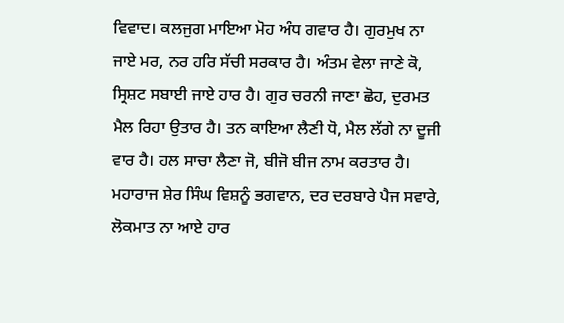ਵਿਵਾਦ। ਕਲਜੁਗ ਮਾਇਆ ਮੋਹ ਅੰਧ ਗਵਾਰ ਹੈ। ਗੁਰਮੁਖ ਨਾ ਜਾਏ ਮਰ, ਨਰ ਹਰਿ ਸੱਚੀ ਸਰਕਾਰ ਹੈ। ਅੰਤਮ ਵੇਲਾ ਜਾਣੇ ਕੋ, ਸ੍ਰਿਸ਼ਟ ਸਬਾਈ ਜਾਏ ਹਾਰ ਹੈ। ਗੁਰ ਚਰਨੀ ਜਾਣਾ ਛੋਹ, ਦੁਰਮਤ ਮੈਲ ਰਿਹਾ ਉਤਾਰ ਹੈ। ਤਨ ਕਾਇਆ ਲੈਣੀ ਧੋ, ਮੈਲ ਲੱਗੇ ਨਾ ਦੂਜੀ ਵਾਰ ਹੈ। ਹਲ ਸਾਚਾ ਲੈਣਾ ਜੋ, ਬੀਜੋ ਬੀਜ ਨਾਮ ਕਰਤਾਰ ਹੈ। ਮਹਾਰਾਜ ਸ਼ੇਰ ਸਿੰਘ ਵਿਸ਼ਨੂੰ ਭਗਵਾਨ, ਦਰ ਦਰਬਾਰੇ ਪੈਜ ਸਵਾਰੇ, ਲੋਕਮਾਤ ਨਾ ਆਏ ਹਾਰ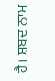ਹੈ। ਸ਼ਬਦ ਨਾਮ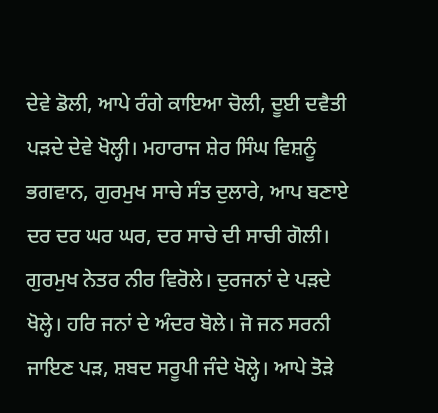ਦੇਵੇ ਡੋਲੀ, ਆਪੇ ਰੰਗੇ ਕਾਇਆ ਚੋਲੀ, ਦੂਈ ਦਵੈਤੀ ਪੜਦੇ ਦੇਵੇ ਖੋਲ੍ਹੀ। ਮਹਾਰਾਜ ਸ਼ੇਰ ਸਿੰਘ ਵਿਸ਼ਨੂੰ ਭਗਵਾਨ, ਗੁਰਮੁਖ ਸਾਚੇ ਸੰਤ ਦੁਲਾਰੇ, ਆਪ ਬਣਾਏ ਦਰ ਦਰ ਘਰ ਘਰ, ਦਰ ਸਾਚੇ ਦੀ ਸਾਚੀ ਗੋਲੀ। ਗੁਰਮੁਖ ਨੇਤਰ ਨੀਰ ਵਿਰੋਲੇ। ਦੁਰਜਨਾਂ ਦੇ ਪੜਦੇ ਖੋਲ੍ਹੇ। ਹਰਿ ਜਨਾਂ ਦੇ ਅੰਦਰ ਬੋਲੇ। ਜੋ ਜਨ ਸਰਨੀ ਜਾਇਣ ਪੜ, ਸ਼ਬਦ ਸਰੂਪੀ ਜੰਦੇ ਖੋਲ੍ਹੇ। ਆਪੇ ਤੋੜੇ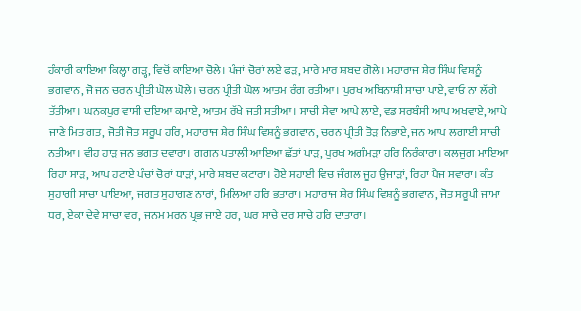ਹੰਕਾਰੀ ਕਾਇਆ ਕਿਲ੍ਹਾ ਗੜ੍ਹ, ਵਿਚੋਂ ਕਾਇਆ ਚੋਲੇ। ਪੰਜਾਂ ਚੋਰਾਂ ਲਏ ਫੜ, ਮਾਰੇ ਮਾਰ ਸ਼ਬਦ ਗੋਲੇ। ਮਹਾਰਾਜ ਸ਼ੇਰ ਸਿੰਘ ਵਿਸ਼ਨੂੰ ਭਗਵਾਨ, ਜੋ ਜਨ ਚਰਨ ਪ੍ਰੀਤੀ ਘੋਲ ਘੋਲੇ। ਚਰਨ ਪ੍ਰੀਤੀ ਘੋਲ ਆਤਮ ਰੰਗ ਰਤੀਆ। ਪੁਰਖ ਅਬਿਨਾਸ਼ੀ ਸਾਚਾ ਪਾਏ, ਵਾਓ ਨਾ ਲੱਗੇ ਤੱਤੀਆ। ਘਨਕਪੁਰ ਵਾਸੀ ਦਇਆ ਕਮਾਏ, ਆਤਮ ਰੱਖੇ ਜਤੀ ਸਤੀਆ। ਸਾਚੀ ਸੇਵਾ ਆਪੇ ਲਾਏ, ਵਡ ਸਰਬੰਸੀ ਆਪ ਅਖਵਾਏ, ਆਪੇ ਜਾਣੇ ਮਿਤ ਗਤ, ਜੋਤੀ ਜੋਤ ਸਰੂਪ ਹਰਿ, ਮਹਾਰਾਜ ਸ਼ੇਰ ਸਿੰਘ ਵਿਸ਼ਨੂੰ ਭਗਵਾਨ, ਚਰਨ ਪ੍ਰੀਤੀ ਤੋੜ ਨਿਭਾਏ, ਜਨ ਆਪ ਲਗਾਈ ਸਾਚੀ ਨਤੀਆ। ਵੀਹ ਹਾੜ ਜਨ ਭਗਤ ਦਵਾਰਾ। ਗਗਨ ਪਤਾਲੀ ਆਇਆ ਛੱਤਾਂ ਪਾੜ, ਪੁਰਖ ਅਗੰਮੜਾ ਹਰਿ ਨਿਰੰਕਾਰਾ। ਕਲਜੁਗ ਮਾਇਆ ਰਿਹਾ ਸਾੜ, ਆਪ ਹਟਾਏ ਪੰਚਾਂ ਚੋਰਾਂ ਧਾੜਾਂ, ਮਾਰੇ ਸ਼ਬਦ ਕਟਾਰਾ। ਹੋਏ ਸਹਾਈ ਵਿਚ ਜੰਗਲ ਜੂਹ ਉਜਾੜਾਂ, ਰਿਹਾ ਪੈਜ ਸਵਾਰਾ। ਕੰਤ ਸੁਹਾਗੀ ਸਾਚਾ ਪਾਇਆ, ਜਗਤ ਸੁਹਾਗਣ ਨਾਰਾਂ, ਮਿਲਿਆ ਹਰਿ ਭਤਾਰਾ। ਮਹਾਰਾਜ ਸ਼ੇਰ ਸਿੰਘ ਵਿਸ਼ਨੂੰ ਭਗਵਾਨ, ਜੋਤ ਸਰੂਪੀ ਜਾਮਾ ਧਰ, ਏਕਾ ਦੇਵੇ ਸਾਚਾ ਵਰ, ਜਨਮ ਮਰਨ ਪ੍ਰਭ ਜਾਏ ਹਰ, ਘਰ ਸਾਚੇ ਦਰ ਸਾਚੇ ਹਰਿ ਦਾਤਾਰਾ।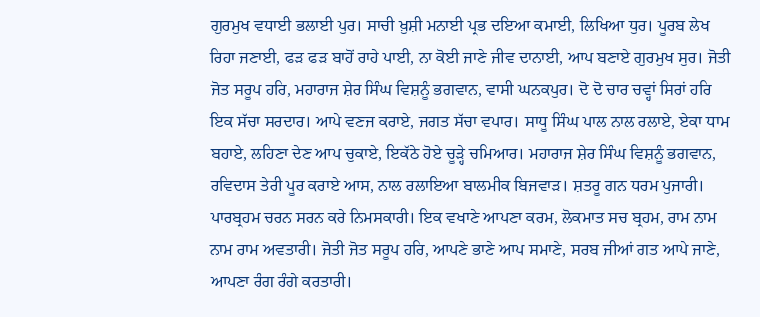ਗੁਰਮੁਖ ਵਧਾਈ ਭਲਾਈ ਪੁਰ। ਸਾਚੀ ਖ਼ੁਸ਼ੀ ਮਨਾਈ ਪ੍ਰਭ ਦਇਆ ਕਮਾਈ, ਲਿਖਿਆ ਧੁਰ। ਪੂਰਬ ਲੇਖ ਰਿਹਾ ਜਣਾਈ, ਫੜ ਫੜ ਬਾਹੋਂ ਰਾਹੇ ਪਾਈ, ਨਾ ਕੋਈ ਜਾਣੇ ਜੀਵ ਦਾਨਾਈ, ਆਪ ਬਣਾਏ ਗੁਰਮੁਖ ਸੁਰ। ਜੋਤੀ ਜੋਤ ਸਰੂਪ ਹਰਿ, ਮਹਾਰਾਜ ਸ਼ੇਰ ਸਿੰਘ ਵਿਸ਼ਨੂੰ ਭਗਵਾਨ, ਵਾਸੀ ਘਨਕਪੁਰ। ਦੋ ਦੋ ਚਾਰ ਚਵ੍ਹਾਂ ਸਿਰਾਂ ਹਰਿ ਇਕ ਸੱਚਾ ਸਰਦਾਰ। ਆਪੇ ਵਣਜ ਕਰਾਏ, ਜਗਤ ਸੱਚਾ ਵਪਾਰ। ਸਾਧੂ ਸਿੰਘ ਪਾਲ ਨਾਲ ਰਲਾਏ, ਏਕਾ ਧਾਮ ਬਹਾਏ, ਲਹਿਣਾ ਦੇਣ ਆਪ ਚੁਕਾਏ, ਇਕੱਠੇ ਹੋਏ ਚੂੜ੍ਹੇ ਚਮਿਆਰ। ਮਹਾਰਾਜ ਸ਼ੇਰ ਸਿੰਘ ਵਿਸ਼ਨੂੰ ਭਗਵਾਨ, ਰਵਿਦਾਸ ਤੇਰੀ ਪੂਰ ਕਰਾਏ ਆਸ, ਨਾਲ ਰਲਾਇਆ ਬਾਲਮੀਕ ਬਿਜਵਾੜ। ਸ਼ਤਰੂ ਗਨ ਧਰਮ ਪੁਜਾਰੀ। ਪਾਰਬ੍ਰਹਮ ਚਰਨ ਸਰਨ ਕਰੇ ਨਿਮਸਕਾਰੀ। ਇਕ ਵਖਾਣੇ ਆਪਣਾ ਕਰਮ, ਲੋਕਮਾਤ ਸਚ ਬ੍ਰਹਮ, ਰਾਮ ਨਾਮ ਨਾਮ ਰਾਮ ਅਵਤਾਰੀ। ਜੋਤੀ ਜੋਤ ਸਰੂਪ ਹਰਿ, ਆਪਣੇ ਭਾਣੇ ਆਪ ਸਮਾਣੇ, ਸਰਬ ਜੀਆਂ ਗਤ ਆਪੇ ਜਾਣੇ, ਆਪਣਾ ਰੰਗ ਰੰਗੇ ਕਰਤਾਰੀ।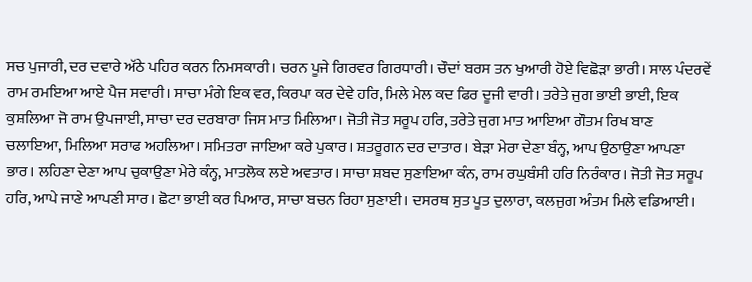ਸਚ ਪੁਜਾਰੀ, ਦਰ ਦਵਾਰੇ ਅੱਠੇ ਪਹਿਰ ਕਰਨ ਨਿਮਸਕਾਰੀ। ਚਰਨ ਪੂਜੇ ਗਿਰਵਰ ਗਿਰਧਾਰੀ। ਚੌਦਾਂ ਬਰਸ ਤਨ ਖੁਆਰੀ ਹੋਏ ਵਿਛੋੜਾ ਭਾਰੀ। ਸਾਲ ਪੰਦਰਵੇਂ ਰਾਮ ਰਮਇਆ ਆਏ ਪੈਜ ਸਵਾਰੀ। ਸਾਚਾ ਮੰਗੇ ਇਕ ਵਰ, ਕਿਰਪਾ ਕਰ ਦੇਵੇ ਹਰਿ, ਮਿਲੇ ਮੇਲ ਕਦ ਫਿਰ ਦੂਜੀ ਵਾਰੀ। ਤਰੇਤੇ ਜੁਗ ਭਾਈ ਭਾਈ, ਇਕ ਕੁਸ਼ਲਿਆ ਜੋ ਰਾਮ ਉਪਜਾਈ, ਸਾਚਾ ਦਰ ਦਰਬਾਰਾ ਜਿਸ ਮਾਤ ਮਿਲਿਆ। ਜੋਤੀ ਜੋਤ ਸਰੂਪ ਹਰਿ, ਤਰੇਤੇ ਜੁਗ ਮਾਤ ਆਇਆ ਗੌਤਮ ਰਿਖ ਬਾਣ ਚਲਾਇਆ, ਮਿਲਿਆ ਸਰਾਫ ਅਹਲਿਆ। ਸਮਿਤਰਾ ਜਾਇਆ ਕਰੇ ਪੁਕਾਰ। ਸ਼ਤਰੂਗਨ ਦਰ ਦਾਤਾਰ। ਬੇੜਾ ਮੇਰਾ ਦੇਣਾ ਬੰਨ੍ਹ, ਆਪ ਉਠਾਉਣਾ ਆਪਣਾ ਭਾਰ। ਲਹਿਣਾ ਦੇਣਾ ਆਪ ਚੁਕਾਉਣਾ ਮੇਰੇ ਕੰਨ੍ਹ, ਮਾਤਲੋਕ ਲਏ ਅਵਤਾਰ। ਸਾਚਾ ਸ਼ਬਦ ਸੁਣਾਇਆ ਕੰਨ, ਰਾਮ ਰਘੁਬੰਸੀ ਹਰਿ ਨਿਰੰਕਾਰ। ਜੋਤੀ ਜੋਤ ਸਰੂਪ ਹਰਿ, ਆਪੇ ਜਾਣੇ ਆਪਣੀ ਸਾਰ। ਛੋਟਾ ਭਾਈ ਕਰ ਪਿਆਰ, ਸਾਚਾ ਬਚਨ ਰਿਹਾ ਸੁਣਾਈ। ਦਸਰਥ ਸੁਤ ਪੂਤ ਦੁਲਾਰਾ, ਕਲਜੁਗ ਅੰਤਮ ਮਿਲੇ ਵਡਿਆਈ।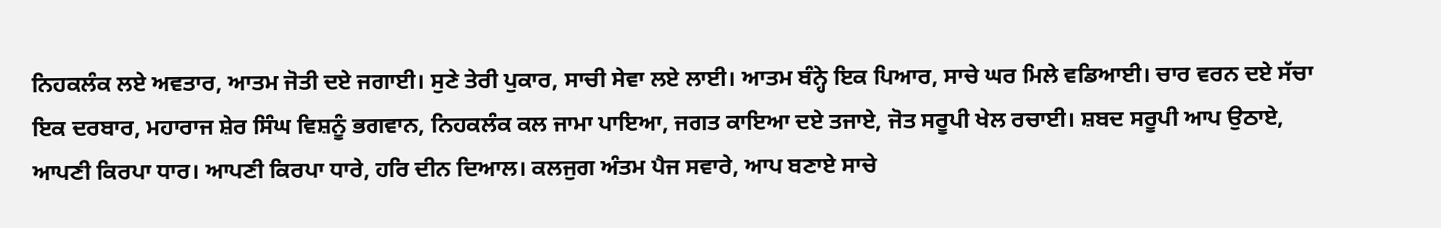ਨਿਹਕਲੰਕ ਲਏ ਅਵਤਾਰ, ਆਤਮ ਜੋਤੀ ਦਏ ਜਗਾਈ। ਸੁਣੇ ਤੇਰੀ ਪੁਕਾਰ, ਸਾਚੀ ਸੇਵਾ ਲਏ ਲਾਈ। ਆਤਮ ਬੰਨ੍ਹੇ ਇਕ ਪਿਆਰ, ਸਾਚੇ ਘਰ ਮਿਲੇ ਵਡਿਆਈ। ਚਾਰ ਵਰਨ ਦਏ ਸੱਚਾ ਇਕ ਦਰਬਾਰ, ਮਹਾਰਾਜ ਸ਼ੇਰ ਸਿੰਘ ਵਿਸ਼ਨੂੰ ਭਗਵਾਨ, ਨਿਹਕਲੰਕ ਕਲ ਜਾਮਾ ਪਾਇਆ, ਜਗਤ ਕਾਇਆ ਦਏ ਤਜਾਏ, ਜੋਤ ਸਰੂਪੀ ਖੇਲ ਰਚਾਈ। ਸ਼ਬਦ ਸਰੂਪੀ ਆਪ ਉਠਾਏ, ਆਪਣੀ ਕਿਰਪਾ ਧਾਰ। ਆਪਣੀ ਕਿਰਪਾ ਧਾਰੇ, ਹਰਿ ਦੀਨ ਦਿਆਲ। ਕਲਜੁਗ ਅੰਤਮ ਪੈਜ ਸਵਾਰੇ, ਆਪ ਬਣਾਏ ਸਾਚੇ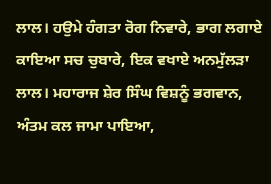ਲਾਲ। ਹਉਮੇ ਹੰਗਤਾ ਰੋਗ ਨਿਵਾਰੇ, ਭਾਗ ਲਗਾਏ ਕਾਇਆ ਸਚ ਚੁਬਾਰੇ, ਇਕ ਵਖਾਏ ਅਨਮੁੱਲੜਾ ਲਾਲ। ਮਹਾਰਾਜ ਸ਼ੇਰ ਸਿੰਘ ਵਿਸ਼ਨੂੰ ਭਗਵਾਨ, ਅੰਤਮ ਕਲ ਜਾਮਾ ਪਾਇਆ,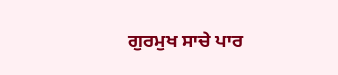ਗੁਰਮੁਖ ਸਾਚੇ ਪਾਰ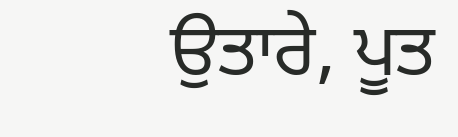ਉਤਾਰੇ, ਪੂਤ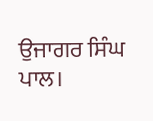ਉਜਾਗਰ ਸਿੰਘ ਪਾਲ।